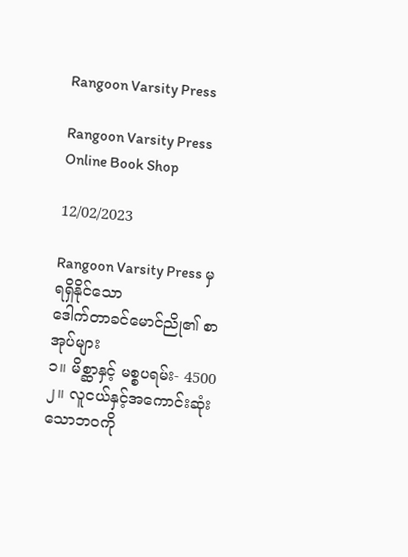Rangoon Varsity Press

Rangoon Varsity Press Online Book Shop

12/02/2023

Rangoon Varsity Press မှ ရရှိနိုင်သော
ဒေါက်တာခင်မောင်ညို၏ စာအုပ်များ
၁။ မိစ္ဆာနှင့် မစ္စပရမ်း- 4500
၂။ လူငယ်နှင့်အကောင်းဆုံးသောဘဝကို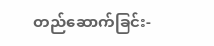တည်ဆောက်ခြင်း-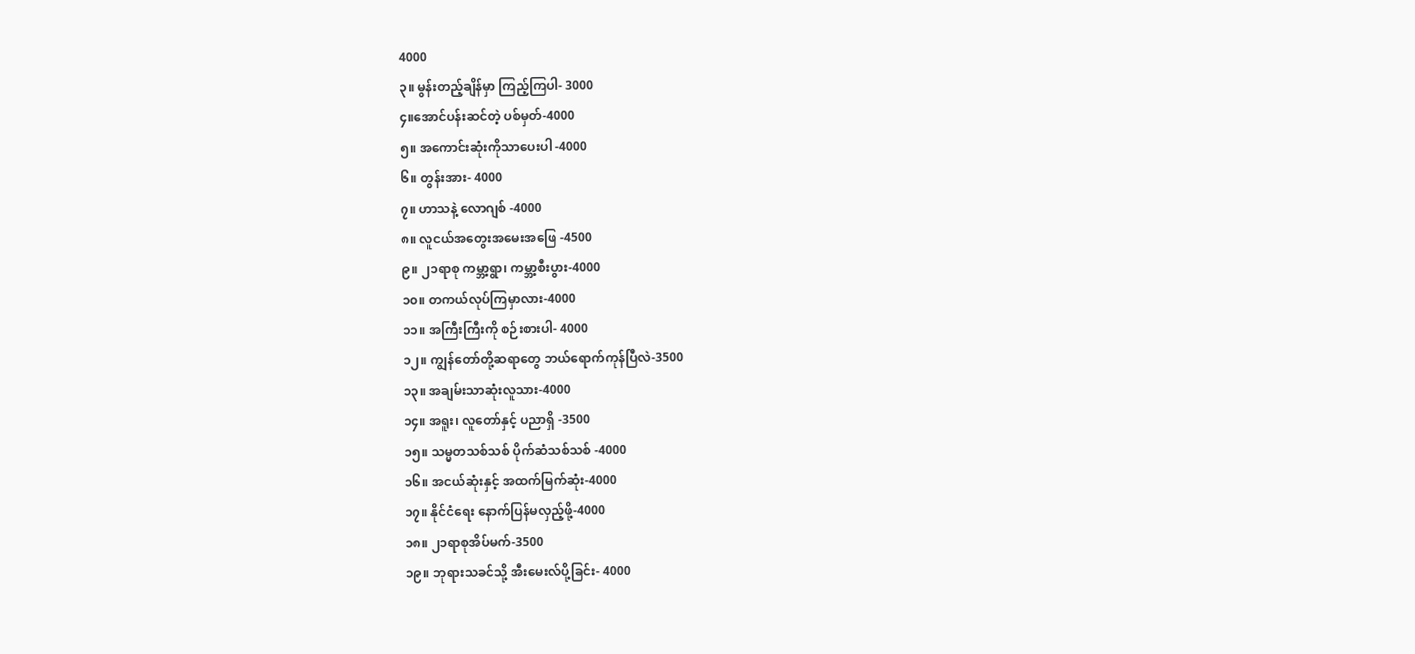4000
၃။ မွန်းတည့်ချိန်မှာ ကြည့်ကြပါ- 3000
၄။အောင်ပန်းဆင်တဲ့ ပစ်မှတ်-4000
၅။ အကောင်းဆုံးကိုသာပေးပါ -4000
၆။ တွန်းအား- 4000
၇။ ဟာသနဲ့ လောဂျစ် -4000
၈။ လူငယ်အတွေးအမေးအဖြေ -4500
၉။ ၂၁ရာစု ကမ္ဘာ့ရွာ၊ ကမ္ဘာ့စီးပွား-4000
၁၀။ တကယ်လုပ်ကြမှာလား-4000
၁၁။ အကြီးကြီးကို စဉ်းစားပါ- 4000
၁၂။ ကျွန်တော်တို့ဆရာတွေ ဘယ်ရောက်ကုန်ပြီလဲ-3500
၁၃။ အချမ်းသာဆုံးလူသား-4000
၁၄။ အရူး၊ လူတော်နှင့် ပညာရှိ -3500
၁၅။ သမ္မတသစ်သစ် ပိုက်ဆံသစ်သစ် -4000
၁၆။ အငယ်ဆုံးနှင့် အထက်မြက်ဆုံး-4000
၁၇။ နိုင်ငံရေး နောက်ပြန်မလှည့်ဖို့-4000
၁၈။ ၂၁ရာစုအိပ်မက်-3500
၁၉။ ဘုရားသခင်သို့ အီးမေးလ်ပို့ခြင်း- 4000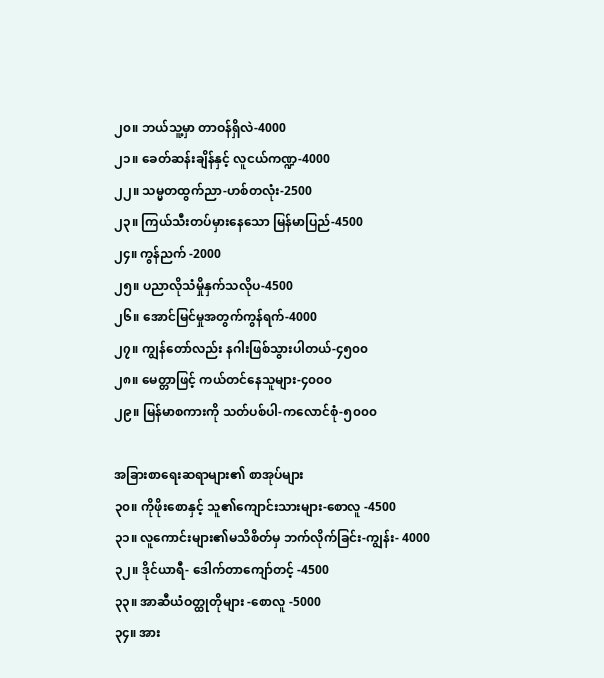၂၀။ ဘယ်သူ့မှာ တာဝန်ရှိလဲ-4000
၂၁။ ခေတ်ဆန်းချိန်နှင့် လူငယ်ကဏ္ဍ-4000
၂၂။ သမ္မတထွက်ညာ-ဟစ်တလုံး-2500
၂၃။ ကြယ်သီးတပ်မှားနေသော မြန်မာပြည်-4500
၂၄။ ကွန်ညက် -2000
၂၅။ ပညာလိုသံမှိုနှက်သလိုပ-4500
၂၆။ အောင်မြင်မှုအတွက်ကွန်ရက်-4000
၂၇။ ကျွန်တော်လည်း နဂါးဖြစ်သွားပါတယ်-၄၅၀၀
၂၈။ မေတ္တာဖြင့် ကယ်တင်နေသူများ-၄၀၀၀
၂၉။ မြန်မာစကားကို သတ်ပစ်ပါ-ကလောင်စုံ-၅၀၀၀

အခြားစာရေးဆရာများ၏ စာအုပ်များ
၃၀။ ကိုဖိုးစောနှင့် သူ၏ကျောင်းသားများ-စောလူ -4500
၃၁။ လူကောင်းများ၏မသိစိတ်မှ ဘက်လိုက်ခြင်း-ကျွန်း- 4000
၃၂။ ဒိုင်ယာရီ- ဒေါက်တာကျော်တင့် -4500
၃၃။ အာဆီယံဝတ္ထုတိုများ -စောလူ -5000
၃၄။ အား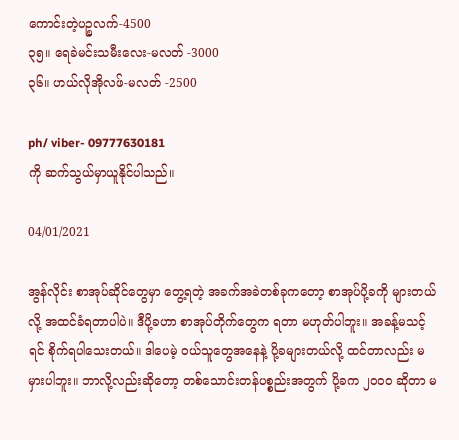ကောင်းတဲ့ပဉ္စလက်-4500
၃၅။ ရေခဲမင်းသမီးလေး-မလတ် -3000
၃၆။ ဟယ်လိုအိုလဖ်-မလတ် -2500

ph/ viber- 09777630181
ကို ဆက်သွယ်မှာယူနိုင်ပါသည်။

04/01/2021

အွန်လိုင်း စာအုပ်ဆိုင်တွေမှာ တွေ့ရတဲ့ အခက်အခဲတစ်ခုကတော့ စာအုပ်ပို့ခကို များတယ်လို့ အထင်ခံရတာပါပဲ။ ဒီပို့ခဟာ စာအုပ်တိုက်တွေက ရတာ မဟုတ်ပါဘူး။ အခန့်မသင့်ရင် စိုက်ရပါသေးတယ်။ ဒါပေမဲ့ ဝယ်သူတွေအနေနဲ့ ပို့ခများတယ်လို့ ထင်တာလည်း မမှားပါဘူး။ ဘာလို့လည်းဆိုတော့ တစ်သောင်းတန်ပစ္စည်းအတွက် ပို့ခက ၂၀၀၀ ဆိုတာ မ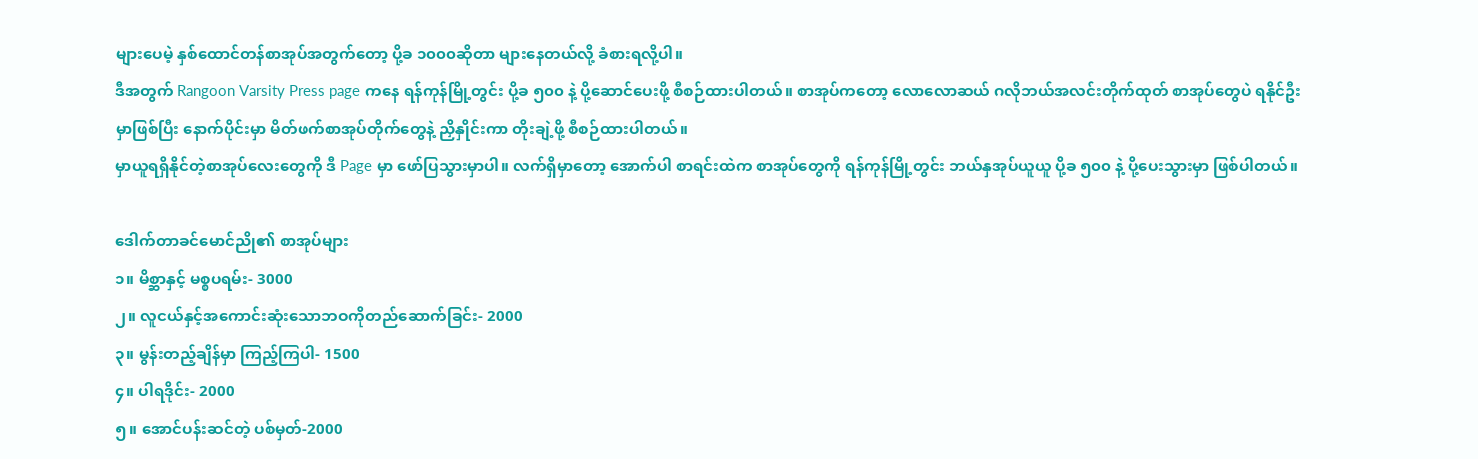များပေမဲ့ နှစ်ထောင်တန်စာအုပ်အတွက်တော့ ပို့ခ ၁၀၀၀ဆိုတာ များနေတယ်လို့ ခံစားရလို့ပါ။
ဒီအတွက် Rangoon Varsity Press page ကနေ ရန်ကုန်မြို့တွင်း ပို့ခ ၅၀၀ နဲ့ ပို့ဆောင်ပေးဖို့ စီစဉ်ထားပါတယ်။ စာအုပ်ကတော့ လောလောဆယ် ဂလိုဘယ်အလင်းတိုက်ထုတ် စာအုပ်တွေပဲ ရနိုင်ဦးမှာဖြစ်ပြီး နောက်ပိုင်းမှာ မိတ်ဖက်စာအုပ်တိုက်တွေနဲ့ ညှိနှိုင်းကာ တိုးချဲ့ဖို့ စီစဉ်ထားပါတယ်။
မှာယူရရှိနိုင်တဲ့စာအုပ်လေးတွေကို ဒီ Page မှာ ဖော်ပြသွားမှာပါ။ လက်ရှိမှာတော့ အောက်ပါ စာရင်းထဲက စာအုပ်တွေကို ရန်ကုန်မြို့တွင်း ဘယ်နှအုပ်ယူယူ ပို့ခ ၅၀၀ နဲ့ ပို့ပေးသွားမှာ ဖြစ်ပါတယ်။

ဒေါက်တာခင်မောင်ညို၏ စာအုပ်များ
၁။ မိစ္ဆာနှင့် မစ္စပရမ်း- 3000
၂။ လူငယ်နှင့်အကောင်းဆုံးသောဘဝကိုတည်ဆောက်ခြင်း- 2000
၃။ မွန်းတည့်ချိန်မှာ ကြည့်ကြပါ- 1500
၄။ ပါရဒိုင်း- 2000
၅။ အောင်ပန်းဆင်တဲ့ ပစ်မှတ်-2000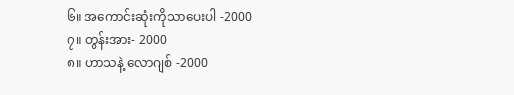၆။ အကောင်းဆုံးကိုသာပေးပါ -2000
၇။ တွန်းအား- 2000
၈။ ဟာသနဲ့ လောဂျစ် -2000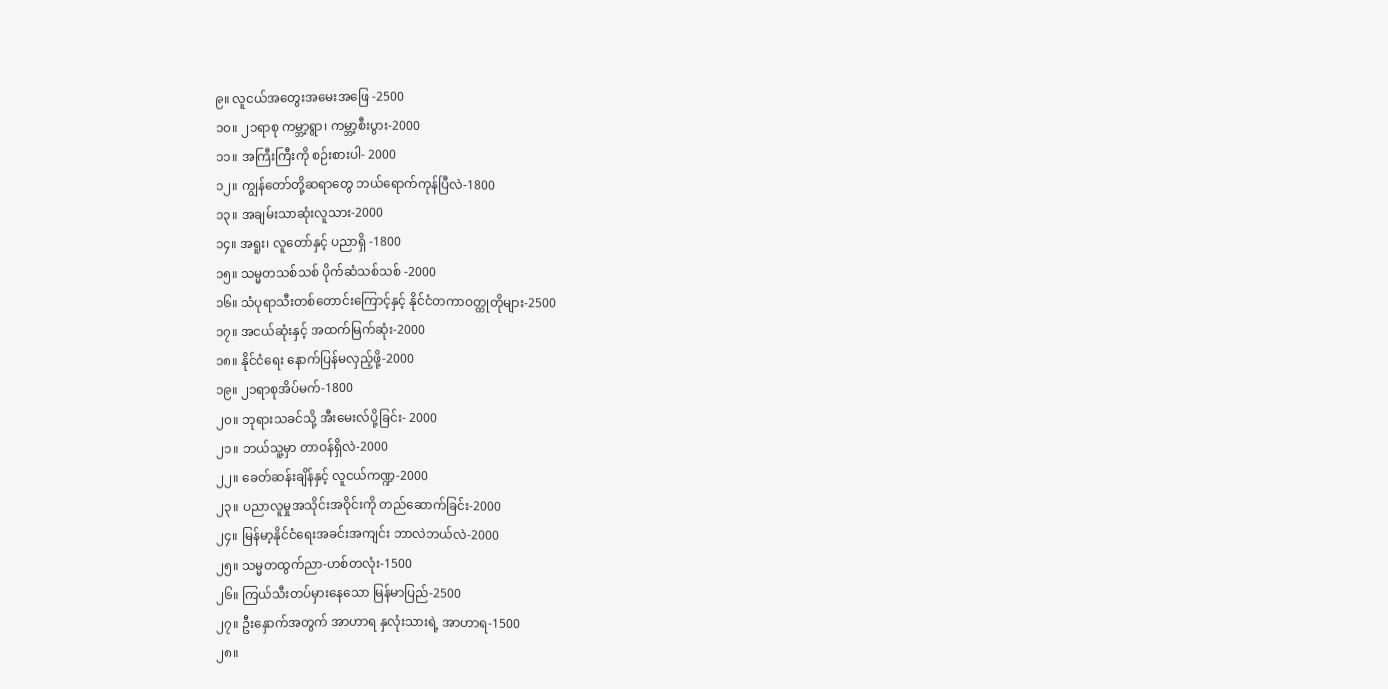၉။ လူငယ်အတွေးအမေးအဖြေ -2500
၁၀။ ၂၁ရာစု ကမ္ဘာ့ရွာ၊ ကမ္ဘာ့စီးပွား-2000
၁၁။ အကြီးကြီးကို စဉ်းစားပါ- 2000
၁၂။ ကျွန်တော်တို့ဆရာတွေ ဘယ်ရောက်ကုန်ပြီလဲ-1800
၁၃။ အချမ်းသာဆုံးလူသား-2000
၁၄။ အရူး၊ လူတော်နှင့် ပညာရှိ -1800
၁၅။ သမ္မတသစ်သစ် ပိုက်ဆံသစ်သစ် -2000
၁၆။ သံပုရာသီးတစ်တောင်းကြောင့်နှင့် နိုင်ငံတကာဝတ္ထုတိုများ-2500
၁၇။ အငယ်ဆုံးနှင့် အထက်မြက်ဆုံး-2000
၁၈။ နိုင်ငံရေး နောက်ပြန်မလှည့်ဖို့-2000
၁၉။ ၂၁ရာစုအိပ်မက်-1800
၂၀။ ဘုရားသခင်သို့ အီးမေးလ်ပို့ခြင်း- 2000
၂၁။ ဘယ်သူ့မှာ တာဝန်ရှိလဲ-2000
၂၂။ ခေတ်ဆန်းချိန်နှင့် လူငယ်ကဏ္ဍ-2000
၂၃။ ပညာလူမှုအသိုင်းအဝိုင်းကို တည်ဆောက်ခြင်း-2000
၂၄။ မြန်မာ့နိုင်ငံရေးအခင်းအကျင်း ဘာလဲဘယ်လဲ-2000
၂၅။ သမ္မတထွက်ညာ-ဟစ်တလုံး-1500
၂၆။ ကြယ်သီးတပ်မှားနေသော မြန်မာပြည်-2500
၂၇။ ဦးနှောက်အတွက် အာဟာရ နှလုံးသားရဲ့ အာဟာရ-1500
၂၈။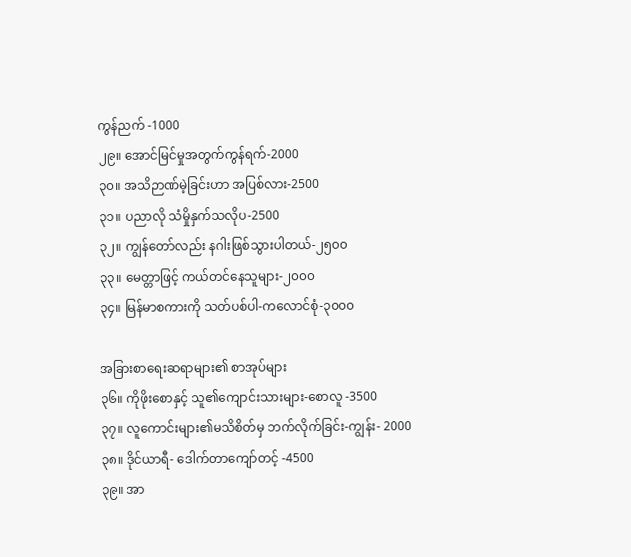ကွန်ညက် -1000
၂၉။ အောင်မြင်မှုအတွက်ကွန်ရက်-2000
၃၀။ အသိဉာဏ်မဲ့ခြင်းဟာ အပြစ်လား-2500
၃၁။ ပညာလို သံမှိုနှက်သလိုပ-2500
၃၂။ ကျွန်တော်လည်း နဂါးဖြစ်သွားပါတယ်-၂၅၀၀
၃၃။ မေတ္တာဖြင့် ကယ်တင်နေသူများ-၂၀၀၀
၃၄။ မြန်မာစကားကို သတ်ပစ်ပါ-ကလောင်စုံ-၃၀၀၀

အခြားစာရေးဆရာများ၏ စာအုပ်များ
၃၆။ ကိုဖိုးစောနှင့် သူ၏ကျောင်းသားများ-စောလူ -3500
၃၇။ လူကောင်းများ၏မသိစိတ်မှ ဘက်လိုက်ခြင်း-ကျွန်း- 2000
၃၈။ ဒိုင်ယာရီ- ဒေါက်တာကျော်တင့် -4500
၃၉။ အာ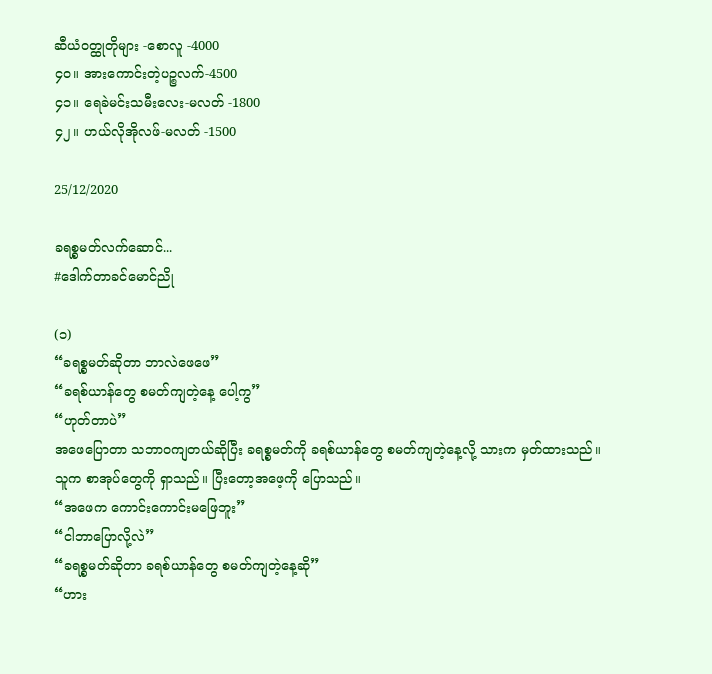ဆီယံဝတ္ထုတိုများ -စောလူ -4000
၄၀။ အားကောင်းတဲ့ပဉ္စလက်-4500
၄၁။ ရေခဲမင်းသမီးလေး-မလတ် -1800
၄၂။ ဟယ်လိုအိုလဖ်-မလတ် -1500

25/12/2020

ခရစ္စမတ်လက်ဆောင်...
#ဒေါက်တာခင်မောင်ညို

(၁)
“ခရစ္စမတ်ဆိုတာ ဘာလဲဖေဖေ”
“ခရစ်ယာန်တွေ စမတ်ကျတဲ့နေ့ ပေါ့ကွ”
“ဟုတ်တာပဲ”
အဖေပြောတာ သဘာဝကျတယ်ဆိုပြီး ခရစ္စမတ်ကို ခရစ်ယာန်တွေ စမတ်ကျတဲ့နေ့လို့ သားက မှတ်ထားသည်။
သူက စာအုပ်တွေကို ရှာသည်။ ပြီးတော့အဖေ့ကို ပြောသည်။
“အဖေက ကောင်းကောင်းမဖြေဘူး”
“ငါဘာပြောလို့လဲ”
“ခရစ္စမတ်ဆိုတာ ခရစ်ယာန်တွေ စမတ်ကျတဲ့နေ့ဆို”
“ဟား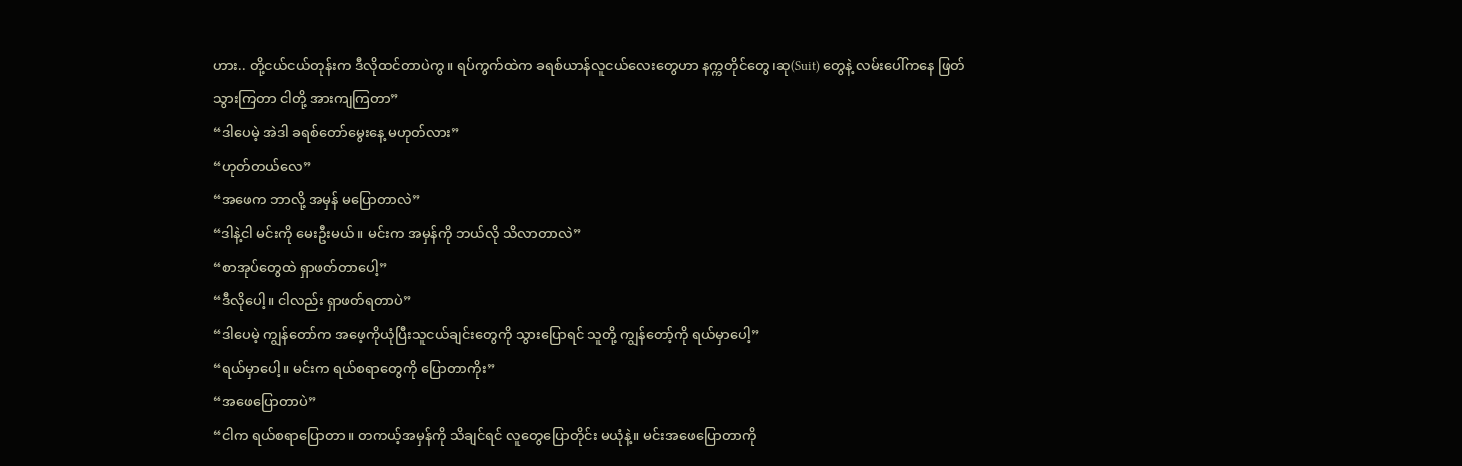ဟား.. တို့ငယ်ငယ်တုန်းက ဒီလိုထင်တာပဲကွ။ ရပ်ကွက်ထဲက ခရစ်ယာန်လူငယ်လေးတွေဟာ နက္ကတိုင်တွေ၊ဆု(Suit) တွေနဲ့ လမ်းပေါ်ကနေ ဖြတ်သွားကြတာ ငါတို့ အားကျကြတာ”
“ဒါပေမဲ့ အဲဒါ ခရစ်တော်မွေးနေ့ မဟုတ်လား”
“ဟုတ်တယ်လေ”
“အဖေက ဘာလို့ အမှန် မပြောတာလဲ”
“ဒါနဲ့ငါ မင်းကို မေးဦးမယ်။ မင်းက အမှန်ကို ဘယ်လို သိလာတာလဲ”
“စာအုပ်တွေထဲ ရှာဖတ်တာပေါ့”
“ဒီလိုပေါ့။ ငါလည်း ရှာဖတ်ရတာပဲ”
“ဒါပေမဲ့ ကျွန်တော်က အဖေ့ကိုယုံပြီးသူငယ်ချင်းတွေကို သွားပြောရင် သူတို့ ကျွန်တော့်ကို ရယ်မှာပေါ့”
“ရယ်မှာပေါ့။ မင်းက ရယ်စရာတွေကို ပြောတာကိုး”
“အဖေပြောတာပဲ”
“ငါက ရယ်စရာပြောတာ။ တကယ့်အမှန်ကို သိချင်ရင် လူတွေပြောတိုင်း မယုံနဲ့။ မင်းအဖေပြောတာကို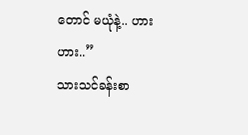တောင် မယုံနဲ့.. ဟားဟား..”
သားသင်ခန်းစာ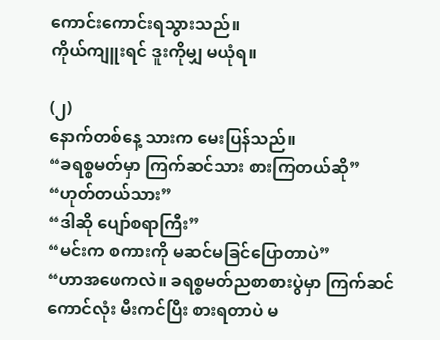ကောင်းကောင်းရသွားသည်။
ကိုယ်ကျူးရင် ဒူးကိုမျှ မယုံရ။

(၂)
နောက်တစ်နေ့ သားက မေးပြန်သည်။
“ခရစ္စမတ်မှာ ကြက်ဆင်သား စားကြတယ်ဆို”
“ဟုတ်တယ်သား”
“ဒါဆို ပျော်စရာကြီး”
“မင်းက စကားကို မဆင်မခြင်ပြောတာပဲ”
“ဟာအဖေကလဲ။ ခရစ္စမတ်ညစာစားပွဲမှာ ကြက်ဆင်ကောင်လုံး မီးကင်ပြီး စားရတာပဲ မ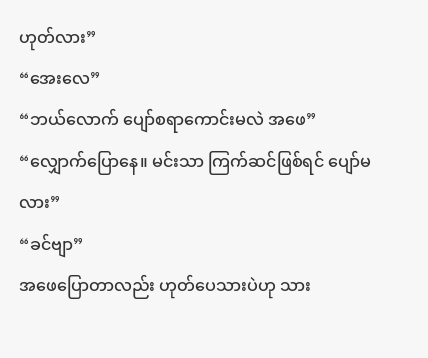ဟုတ်လား”
“အေးလေ”
“ဘယ်လောက် ပျော်စရာကောင်းမလဲ အဖေ”
“လျှောက်ပြောနေ။ မင်းသာ ကြက်ဆင်ဖြစ်ရင် ပျော်မလား”
“ခင်ဗျာ”
အဖေပြောတာလည်း ဟုတ်ပေသားပဲဟု သား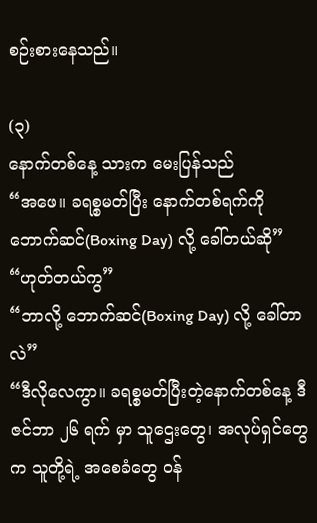စဉ်းစားနေသည်။

(၃)
နောက်တစ်နေ့ သားက မေးပြန်သည်
“အဖေ။ ခရစ္စမတ်ပြီး နောက်တစ်ရက်ကို ဘောက်ဆင်(Boxing Day) လို့ ခေါ်တယ်ဆို”
“ဟုတ်တယ်ကွ”
“ဘာလို့ ဘောက်ဆင်(Boxing Day) လို့ ခေါ်တာလဲ”
“ဒီလိုလေကွာ။ ခရစ္စမတ်ပြီးတဲ့‌နောက်တစ်နေ့ ဒီဇင်ဘာ ၂၆ ရက် မှာ သူဌေးတွေ၊ အလုပ်ရှင်တွေက သူတို့ရဲ့ အစေခံတွေ ဝန်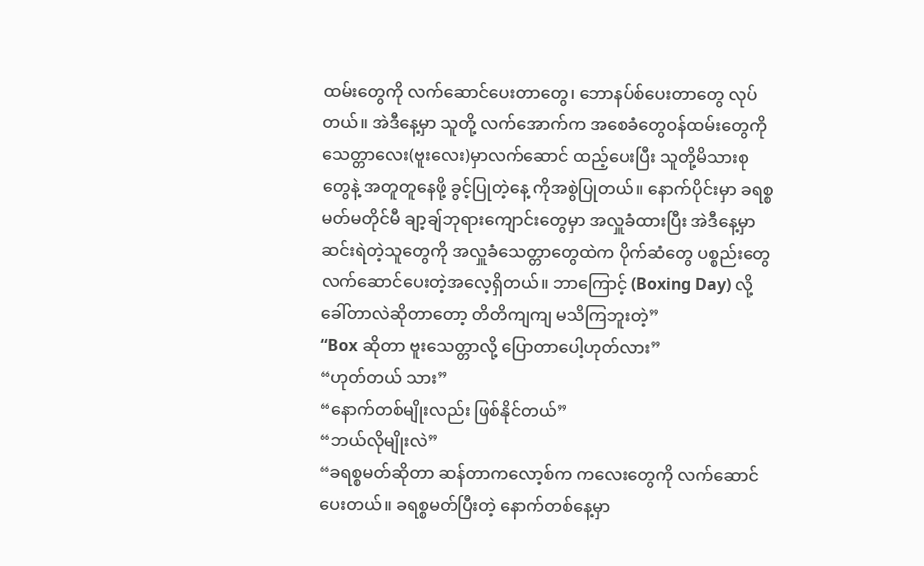ထမ်းတွေကို လက်ဆောင်ပေးတာတွေ၊ ဘောနပ်စ်ပေးတာတွေ လုပ်တယ်။ အဲဒီနေ့မှာ သူတို့ လက်အောက်က အစေခံတွေဝန်ထမ်းတွေကို သေတ္တာလေး(ဗူးလေး)မှာလက်ဆောင် ထည့်ပေးပြီး သူတို့မိသားစုတွေနဲ့ အတူတူနေဖို့ ခွင့်ပြုတဲ့နေ့ ကိုအစွဲပြုတယ်။ နောက်ပိုင်းမှာ ခရစ္စမတ်မတိုင်မီ ချာ့ချ်ဘုရားကျောင်းတွေမှာ အလှူခံထားပြီး အဲဒီနေ့မှာဆင်းရဲတဲ့သူတွေကို အလှူခံသေတ္တာတွေထဲက ပိုက်ဆံတွေ ပစ္စည်းတွေ လက်ဆောင်ပေးတဲ့အလေ့ရှိတယ်။ ဘာကြောင့် (Boxing Day) လို့ ခေါ်တာလဲဆိုတာတော့ တိတိကျကျ မသိကြဘူးတဲ့”
“Box ဆိုတာ ဗူးသေတ္တာလို့ ပြောတာပေါ့ဟုတ်လား”
“ဟုတ်တယ် သား”
“နောက်တစ်မျိုးလည်း ဖြစ်နိုင်တယ်”
“ဘယ်လိုမျိုးလဲ”
“ခရစ္စမတ်ဆိုတာ ဆန်တာကလော့စ်က ကလေးတွေကို လက်ဆောင်ပေးတယ်။ ခရစ္စမတ်ပြီးတဲ့ နောက်တစ်နေ့မှာ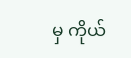မှ ကိုယ်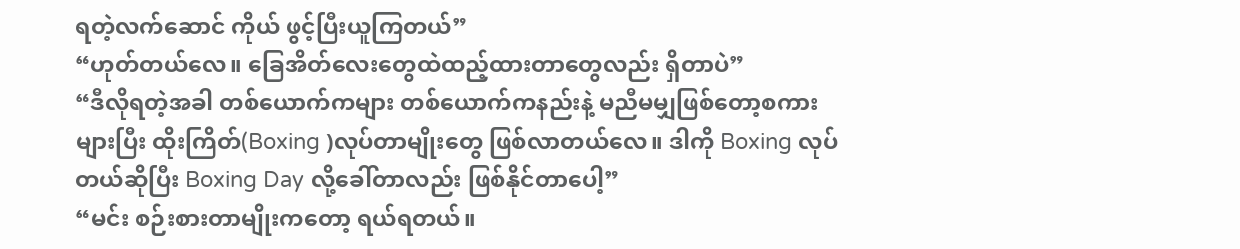ရတဲ့လက်ဆောင် ကိုယ် ဖွင့်ပြီးယူကြတယ်”
“ဟုတ်တယ်လေ။ ခြေအိတ်လေးတွေထဲထည့်ထားတာတွေလည်း ရှိတာပဲ”
“ဒီလိုရတဲ့အခါ တစ်ယောက်ကများ တစ်ယောက်ကနည်းနဲ့ မညီမမျှဖြစ်တော့စကားများပြီး ထိုးကြိတ်(Boxing )လုပ်တာမျိုးတွေ ဖြစ်လာတယ်လေ။ ဒါကို Boxing လုပ်တယ်ဆိုပြီး Boxing Day လို့ခေါ်တာလည်း ဖြစ်နိုင်တာပေါ့”
“မင်း စဉ်းစားတာမျိုးကတော့ ရယ်ရတယ်။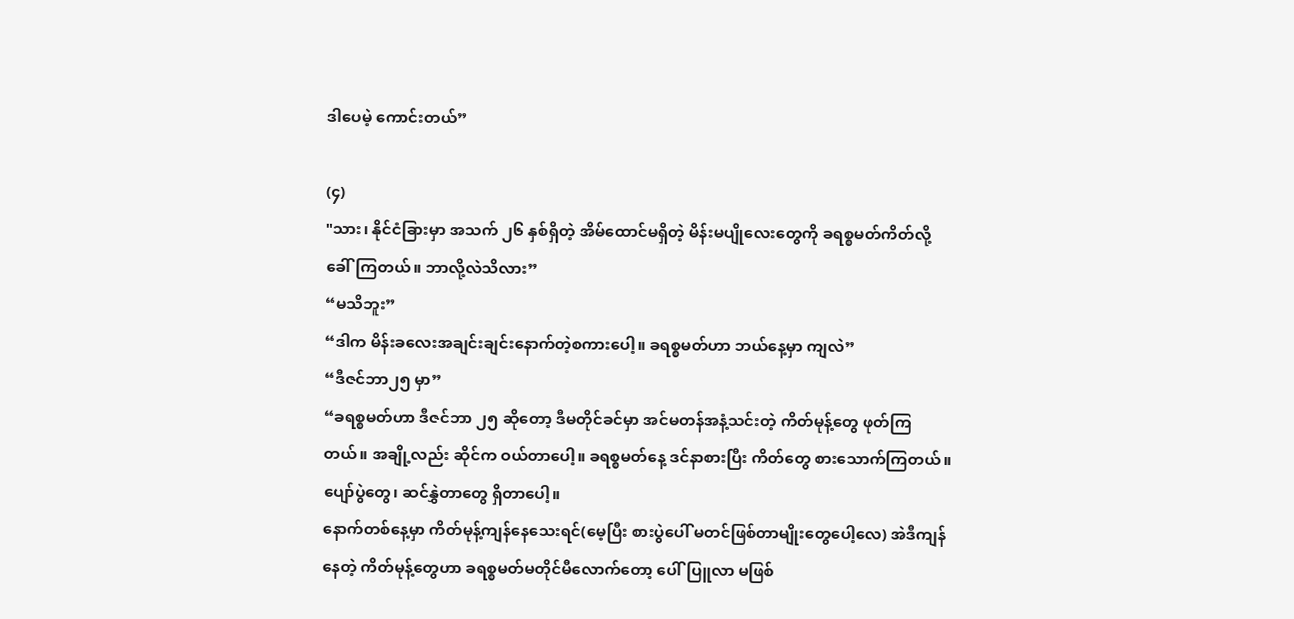ဒါပေမဲ့ ကောင်းတယ်”

(၄)
"သား၊ နိုင်ငံခြားမှာ အသက် ၂၆ နှစ်ရှိတဲ့ အိမ်ထောင်မရှိတဲ့ မိန်းမပျိုလေးတွေကို ခရစ္စမတ်ကိတ်လို့ ခေါ်ကြတယ်။ ဘာလို့လဲသိလား”
“မသိဘူး”
“ဒါက မိန်းခလေးအချင်းချင်းနောက်တဲ့စကားပေါ့။ ခရစ္စမတ်ဟာ ဘယ်နေ့မှာ ကျလဲ”
“ဒီဇင်ဘာ၂၅ မှာ”
“ခရစ္စမတ်ဟာ ဒီဇင်ဘာ ၂၅ ဆိုတော့ ဒီမတိုင်ခင်မှာ အင်မတန်အနံ့သင်းတဲ့ ကိတ်မုန့်တွေ ဖုတ်ကြတယ်။ အချို့လည်း ဆိုင်က ဝယ်တာပေါ့။ ခရစ္စမတ်နေ့ ဒင်နာစားပြီး ကိတ်တွေ စားသောက်ကြတယ်။ ပျော်ပွဲတွေ၊ ဆင်နွှဲတာတွေ ရှိတာပေါ့။
နောက်တစ်နေ့မှာ ကိတ်မုန့်ကျန်နေသေးရင်(မေ့ပြီး စားပွဲပေါ် မတင်ဖြစ်တာမျိုးတွေပေါ့လေ) အဲဒီကျန်နေတဲ့ ကိတ်မုန့်တွေဟာ ခရစ္စမတ်မတိုင်မီလောက်တော့ ပေါ်ပြူလာ မဖြစ်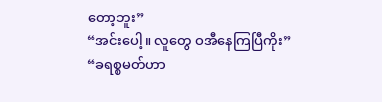တော့ဘူး”
“အင်းပေါ့။ လူတွေ ဝအီနေကြပြီကိုး”
“ခရစ္စမတ်ဟာ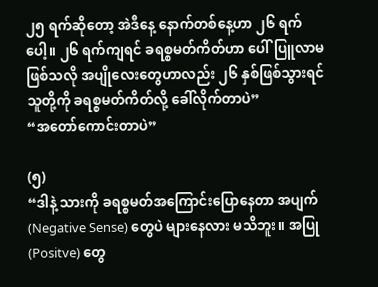၂၅ ရက်ဆိုတော့ အဲဒီနေ့ နောက်တစ်နေ့ဟာ ၂၆ ရက်ပေါ့။ ၂၆ ရက်ကျရင် ခရစ္စမတ်ကိတ်ဟာ ပေါ်ပြူလာမဖြစ်သလို အပျိုလေးတွေဟာလည်း ၂၆ နှစ်ဖြစ်သွားရင် သူတို့ကို ခရစ္စမတ်ကိတ်လို့ ခေါ်လိုက်တာပဲ”
“အတော်ကောင်းတာပဲ”

(၅)
“ဒါနဲ့ သားကို ခရစ္စမတ်အကြောင်းပြောနေတာ အပျက်(Negative Sense) တွေပဲ များနေလား မသိဘူး။ အပြု(Positve) တွေ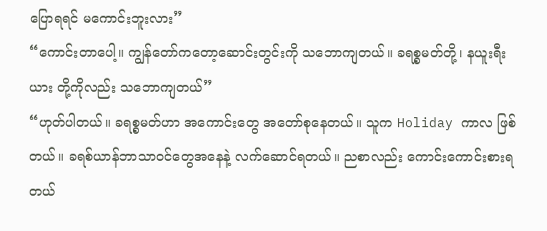ပြောရရင် မကောင်းဘူးလား”
“ကောင်းတာပေါ့။ ကျွန်တော်ကတော့ဆောင်းတွင်းကို သဘောကျတယ်။ ခရစ္စမတ်တို့၊ နယူးရီးယား တို့ကိုလည်း သဘောကျတယ်”
“ဟုတ်ပါတယ်။ ခရစ္စမတ်ဟာ အကောင်းတွေ အတော်စုနေတယ်။ သူက Holiday ကာလ ဖြစ်တယ်။ ခရစ်ယာန်ဘာသာဝင်တွေအနေနဲ့ လက်ဆောင်ရတယ်။ ညစာလည်း ကောင်းကောင်းစားရတယ်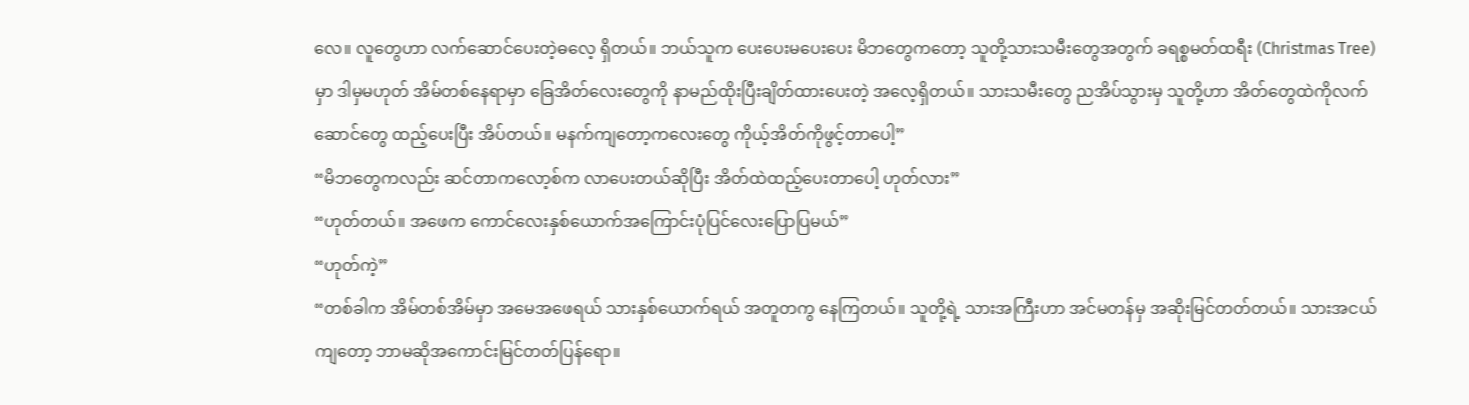လေ။ လူတွေဟာ လက်ဆောင်ပေးတဲ့ဓလေ့ ရှိတယ်။ ဘယ်သူက ပေးပေးမပေးပေး မိဘတွေကတော့ သူတို့သားသမီးတွေအတွက် ခရစ္စမတ်ထရီး (Christmas Tree) မှာ ဒါမှမဟုတ် အိမ်တစ်နေရာမှာ ‌ခြေအိတ်လေးတွေကို နာမည်ထိုးပြီးချိတ်ထားပေးတဲ့ အလေ့ရှိတယ်။ သားသမီးတွေ ညအိပ်သွားမှ သူတို့ဟာ အိတ်တွေထဲကိုလက်ဆောင်တွေ ထည့်ပေးပြီး အိပ်တယ်။ မနက်ကျတော့ကလေးတွေ ကိုယ့်အိတ်ကိုဖွင့်တာပေါ့”
“မိဘတွေကလည်း ဆင်တာကလော့စ်က လာပေးတယ်ဆိုပြီး အိတ်ထဲထည့်ပေးတာပေါ့ ဟုတ်လား”
“ဟုတ်တယ်။ အဖေက ကောင်လေးနှစ်ယောက်အကြောင်းပုံပြင်လေးပြောပြမယ်”
“ဟုတ်ကဲ့”
“တစ်ခါက အိမ်တစ်အိမ်မှာ အမေအဖေရယ် သားနှစ်ယောက်ရယ် အတူတကွ နေကြတယ်။ သူတို့ရဲ့ သားအကြီးဟာ အင်မတန်မှ အဆိုးမြင်တတ်တယ်။ သားအငယ်ကျတော့ ဘာမဆိုအကောင်းမြင်တတ်ပြန်ရော။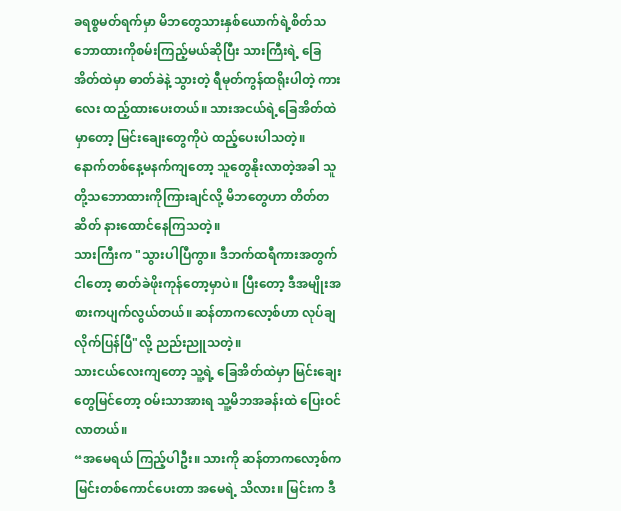ခရစ္စမတ်ရက်မှာ မိဘတွေသားနှစ်ယောက်ရဲ့စိတ်သဘောထားကိုစမ်းကြည့်မယ်ဆိုပြီး သားကြီးရဲ့ ခြေအိတ်ထဲမှာ ဓာတ်ခဲနဲ့ သွားတဲ့ ရီမုတ်ကွန်ထရိုးပါတဲ့ ကားလေး ထည့်ထားပေးတယ်။ သားအငယ်ရဲ့ခြေအိတ်ထဲမှာတော့ မြင်းချေးတွေကိုပဲ ထည့်ပေးပါသတဲ့။
နောက်တစ်နေ့မနက်ကျတော့ သူတွေနိုးလာတဲ့အခါ သူတို့သဘောထားကိုကြားချင်လို့ မိဘတွေဟာ တိတ်တဆိတ် နားထောင်နေကြသတဲ့။
သားကြီးက "သွားပါပြီကွာ။ ဒီဘက်ထရီကားအတွက် ငါတော့ ဓာတ်ခဲဖိုးကုန်တော့မှာပဲ။ ပြီးတော့ ဒီအမျိုးအစားကပျက်လွယ်တယ်။ ဆန်တာကလော့စ်ဟာ လုပ်ချလိုက်ပြန်ပြီ"လို့ ညည်းညူသတဲ့။
သားငယ်လေးကျတော့ သူ့ရဲ့ ခြေအိတ်ထဲမှာ မြင်းချေးတွေမြင်တော့ ဝမ်းသာအားရ သူ့မိဘအခန်းထဲ ပြေးဝင်လာတယ်။
“အမေရယ် ကြည့်ပါဦး။ သားကို ဆန်တာကလော့စ်က မြင်းတစ်ကောင်ပေးတာ အမေရဲ့ သိလား။ မြင်းက ဒီ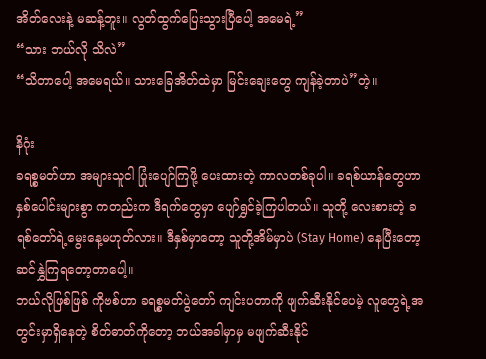အိတ်လေးနဲ့ မဆန့်ဘူး။ လွတ်ထွက်ပြေးသွားပြီပေါ့ အမေရဲ့”
“သား ဘယ်လို သိလဲ”
“သိတာပေါ့ အမေရယ်။ သားခြေအိတ်ထဲမှာ မြင်းချေးတွေ ကျန်ခဲ့တာပဲ”တဲ့။

နိဂုံး
ခရစ္စမတ်ဟာ အများသူငါ ပြုံးပျော်ကြဖို့ ပေးထားတဲ့ ကာလတစ်ခုပါ။ ခရစ်ယာန်တွေဟာ နှစ်ပေါင်းများစွာ ကတည်းက ဒီရက်တွေမှာ ပျော်ရွှင်ခဲ့ကြပါတယ်။ သူတို့ လေးစားတဲ့ ခရစ်တော်ရဲ့မွေးနေ့မဟုတ်လား။ ဒီနှစ်မှာတော့ သူတို့အိမ်မှာပဲ (Stay Home) နေပြီးတော့ ဆင်နွှဲကြရတော့တာပေါ့။
ဘယ်လိုဖြစ်ဖြစ် ကိုဗစ်ဟာ ခရစ္စမတ်ပွဲတော် ကျင်းပတာကို ဖျက်ဆီးနိုင်ပေမဲ့ လူတွေရဲ့အတွင်းမှာရှိနေတဲ့ စိတ်ဓာတ်ကိုတော့ ဘယ်အခါမှာမှ မဖျက်ဆီးနိုင်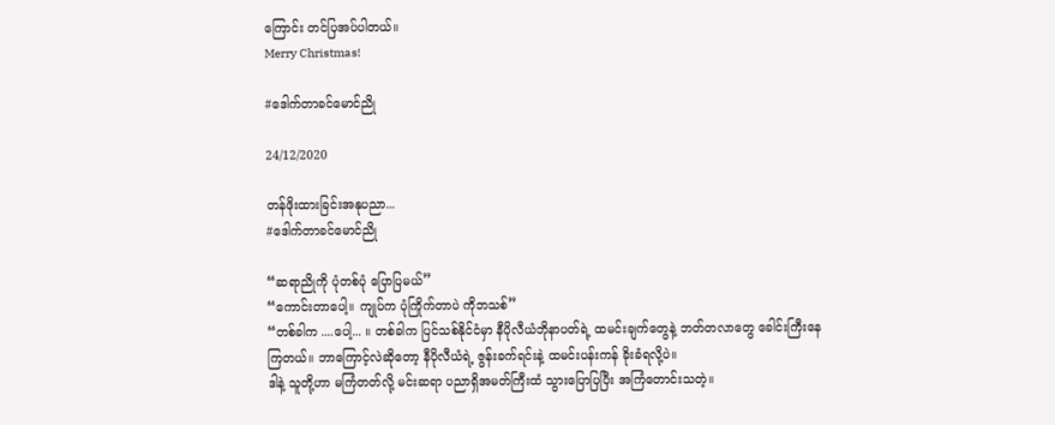ကြောင်း တင်ပြအပ်ပါတယ်။
Merry Christmas!

#ဒေါက်တာခင်မောင်ညို

24/12/2020

တန်ဖိုးထားခြင်းအနုပညာ...
#ဒေါက်တာခင်မောင်ညို

“ဆရာညိုကို ပုံတစ်ပုံ ပြောပြမယ်”
“ကောင်းတာပေါ့။ ကျုပ်က ပုံကြိုက်တာပဲ ကိုဘသစ်”
“တစ်ခါက ....ပေါ့... ။ တစ်ခါက ပြင်သစ်နိုင်ငံမှာ နီပိုလီယံဘိုနာပတ်ရဲ့ ထမင်းချက်တွေနဲ့ ဘတ်တလာတွေ ခေါင်းကြီးနေကြတယ်။ ဘာကြောင့်လဲဆိုတော့ နီပိုလီယံရဲ့ ဇွန်းခက်ရင်းနဲ့ ထမင်းပန်းကန် ခိုးခံရလို့ပဲ။
ဒါနဲ့ သူတို့ဟာ မကြံတတ်လို့ မင်းဆရာ ပညာရှိအမတ်ကြီးထံ သွားပြောပြပြီး အကြံတောင်းသတဲ့။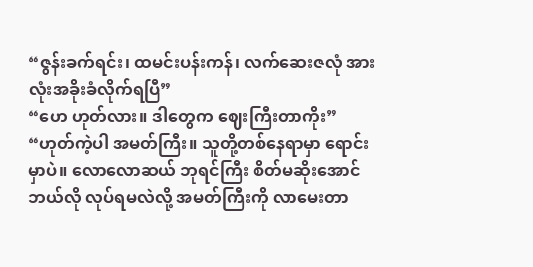“ဇွန်းခက်ရင်း၊ ထမင်းပန်းကန်၊ လက်ဆေးဇလုံ အားလုံးအခိုးခံလိုက်ရပြီ”
“ဟေ ဟုတ်လား။ ဒါတွေက ဈေးကြီးတာကိုး”
“ဟုတ်ကဲ့ပါ အမတ်ကြီး။ သူတို့တစ်နေရာမှာ ရောင်းမှာပဲ။ လောလောဆယ် ဘုရင်ကြီး စိတ်မဆိုးအောင် ဘယ်လို လုပ်ရမလဲလို့ အမတ်ကြီးကို လာမေးတာ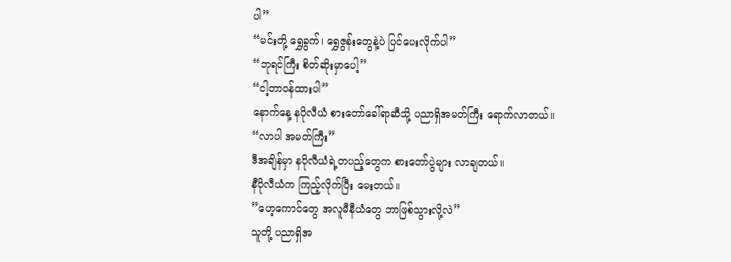ပါ”
“မင်းတို့ ရွှေခွက်၊ ရွှေဇွန်းတွေနဲ့ပဲ ပြင်ပေးလိုက်ပါ”
“ဘုရင်ကြီး စိတ်ဆိုးမှာပေါ့”
“ငါ့တာဝန်ထားပါ”
နောက်နေ့ နပိုလီယံ စားတော်ခေါ်ရာဆီသို့ ပညာရှိအမတ်ကြီး ရောက်လာတယ်။
“လာပါ အမတ်ကြီး”
ဒီအချိန်မှာ နပိုလီယံရဲ့တပည့်တွေက စားတော်ပွဲများ လာချတယ်။
နီပိုလီယံက ကြည့်လိုက်ပြီး မေးတယ်။
”ဟေ့ကောင်တွေ အလူမီနီယံတွေ ဘာဖြစ်သွားလို့လဲ”
သူတို့ ပညာရှိအ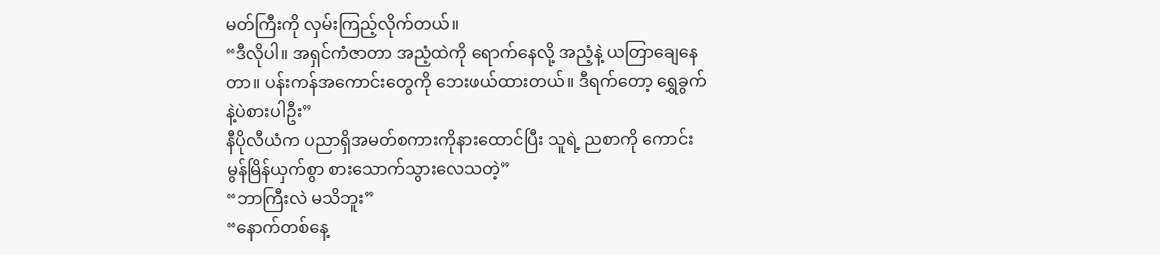မတ်ကြီးကို လှမ်းကြည့်လိုက်တယ်။
“ဒီလိုပါ။ အရှင်ကံဇာတာ အညံ့ထဲကို ရောက်နေလို့ အညံ့နဲ့ ယတြာချေနေတာ။ ပန်းကန်အကောင်းတွေကို ဘေးဖယ်ထားတယ်။ ဒီရက်တော့ ရွှေခွက်နဲ့ပဲစားပါဦး”
နီပိုလီယံက ပညာရှိအမတ်စကားကိုနားထောင်ပြီး သူရဲ့ ညစာကို ကောင်းမွန်မြိန်ယှက်စွာ စားသောက်သွားလေသတဲ့”
“ဘာကြီးလဲ မသိဘူး”
“နောက်တစ်နေ့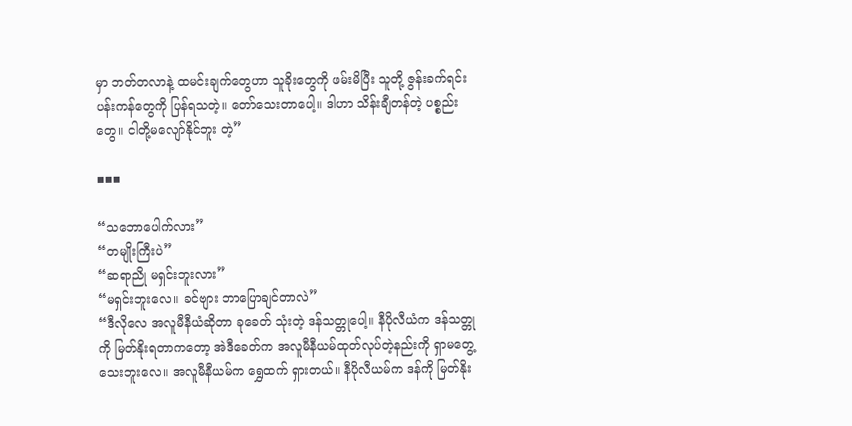မှာ ဘတ်တလာနဲ့ ထမင်းချက်တွေဟာ သူခိုးတွေကို ဖမ်းမိပြီး သူတို့ ဇွန်းခက်ရင်းပန်းကန်တွေကို ပြန်ရသတဲ့။ တော်သေးတာပေါ့။ ဒါဟာ သိန်းချီတန်တဲ့ ပစ္စည်းတွေ။ ငါတို့မလျော်နိုင်ဘူး တဲ့”

▪▪▪

“သဘောပေါက်လား”
“တမျိုးကြီးပဲ”
“ဆရာညို မရှင်းဘူးလား”
“မရှင်းဘူးလေ။ ခင်ဗျား ဘာပြောချင်တာလဲ”
“ဒီလိုလေ အလူမီနီယံဆိုတာ ခုခေတ် သုံးတဲ့ ဒန်သတ္တုပေါ့။ နီပိုလီယံက ဒန်သတ္တုကို မြတ်နိုးရတာကတော့ အဲဒီခေတ်က အလူမီနီယမ်ထုတ်လုပ်တဲ့နည်းကို ရှာမတွေ့သေးဘူးလေ။ အလူမီနီယမ်က ရွှေထက် ရှားတယ်။ နီပိုလီယမ်က ဒန်ကို မြတ်နိုး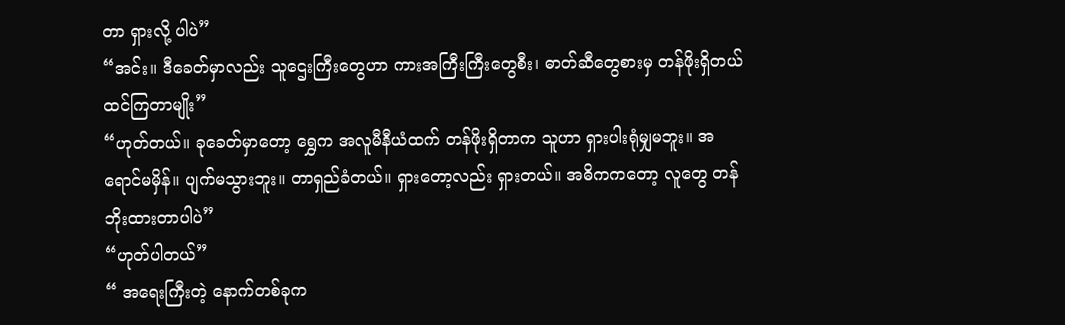တာ ရှားလို့ ပါပဲ”
“အင်း။ ဒီခေတ်မှာလည်း သူဌေးကြီးတွေဟာ ကားအကြီးကြီးတွေစီး၊ ဓာတ်ဆီတွေစားမှ တန်ဖိုးရှိတယ် ထင်ကြတာမျိုး”
“ဟုတ်တယ်။ ခုခေတ်မှာတော့ ရွှေက အလူမီနီယံထက် တန်ဖိုးရှိတာက သူဟာ ရှားပါးရုံမျှမဘူး။ အရောင်မမှိန်။ ပျက်မသွားဘူး။ တာရှည်ခံတယ်။ ရှားတော့လည်း ရှားတယ်။ အဓိကကတော့ လူတွေ တန်ဘိုးထားတာပါပဲ”
“ဟုတ်ပါတယ်”
“ အရေးကြီးတဲ့ နောက်တစ်ခုက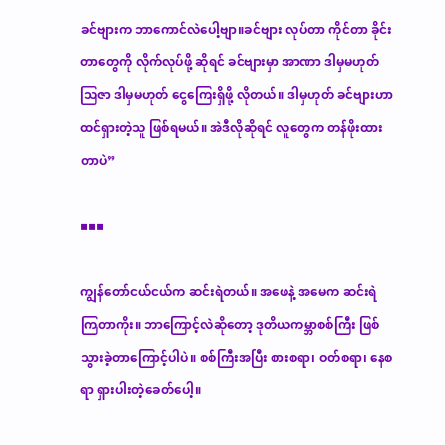ခင်ဗျားက ဘာကောင်လဲပေါ့ဗျာ။ခင်ဗျား လုပ်တာ ကိုင်တာ ခိုင်းတာတွေကို လိုက်လုပ်ဖို့ ဆိုရင် ခင်ဗျားမှာ အာဏာ ဒါမှမဟုတ် ဩဇာ ဒါမှမဟုတ် ငွေကြေးရှိဖို့ လိုတယ်။ ဒါမှဟုတ် ခင်ဗျားဟာ ထင်ရှားတဲ့သူ ဖြစ်ရမယ်။ အဲဒီလိုဆိုရင် လူတွေက တန်ဖိုးထားတာပဲ”

▪▪▪

ကျွန်တော်ငယ်ငယ်က ဆင်းရဲတယ်။ အဖေနဲ့ အမေက ဆင်းရဲကြတာကိုး။ ဘာကြောင့်လဲဆိုတော့ ဒုတိယကမ္ဘာစစ်ကြီး ဖြစ်သွားခဲ့တာကြောင့်ပါပဲ။ စစ်ကြီးအပြီး စားစရာ၊ ဝတ်စရာ၊ နေစရာ ရှားပါးတဲ့ခေတ်ပေါ့။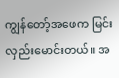ကျွန်တော့်အဖေက မြင်းလှည်းမောင်းတယ်။ အ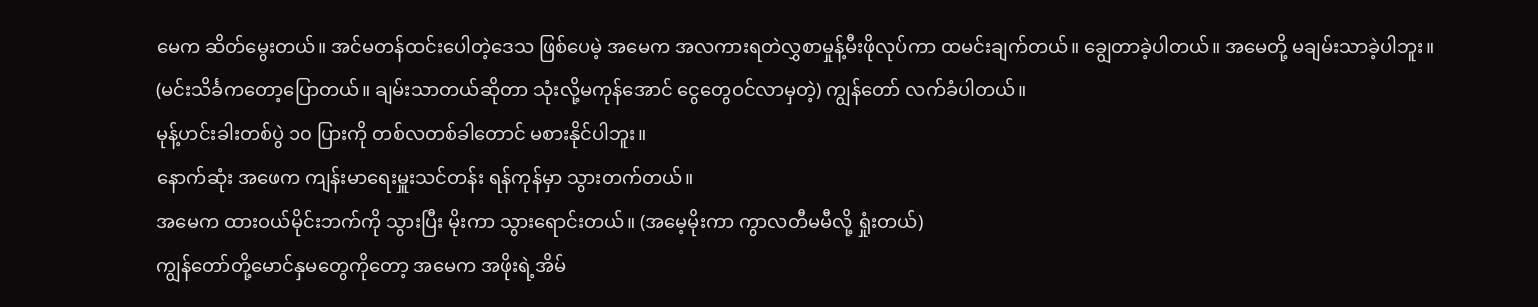မေက ဆိတ်မွေးတယ်။ အင်မတန်ထင်းပေါတဲ့ဒေသ ဖြစ်ပေမဲ့ အမေက အလကားရတဲလွှစာမှုန့်မီးဖိုလုပ်ကာ ထမင်းချက်တယ်။ ချွေတာခဲ့ပါတယ်။ အမေတို့ မချမ်းသာခဲ့ပါဘူး။
(မင်းသိင်္ခကတော့ပြောတယ်။ ချမ်းသာတယ်ဆိုတာ သုံးလို့မကုန်အောင် ငွေတွေဝင်လာမှတဲ့) ကျွန်တော် လက်ခံပါတယ်။
မုန့်ဟင်းခါးတစ်ပွဲ ၁၀ ပြားကို တစ်လတစ်ခါတောင် မစားနိုင်ပါဘူး။
နောက်ဆုံး အဖေက ကျန်းမာရေးမှူးသင်တန်း ရန်ကုန်မှာ သွားတက်တယ်။
အမေက ထားဝယ်မိုင်းဘက်ကို သွားပြီး မိုးကာ သွားရောင်းတယ်။ (အမေ့မိုးကာ ကွာလတီမမီလို့ ရှုံးတယ်)
ကျွန်တော်တို့မောင်နှမတွေကိုတော့ အမေက အဖိုးရဲ့အိမ်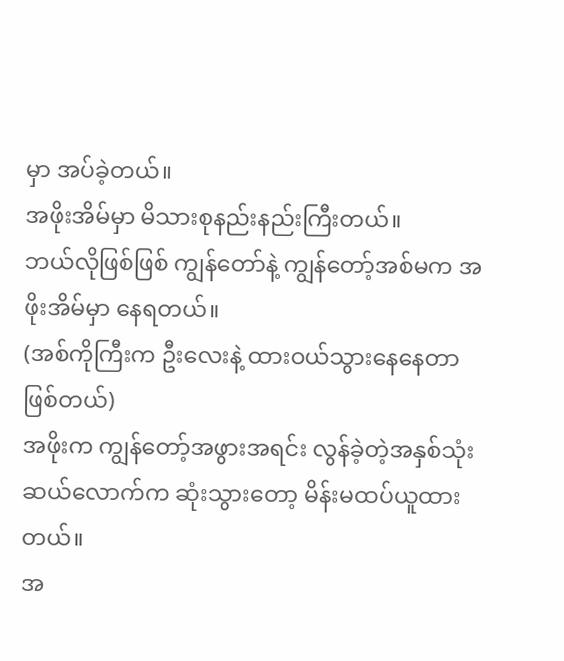မှာ အပ်ခဲ့တယ်။
အဖိုးအိမ်မှာ မိသားစုနည်းနည်းကြီးတယ်။
ဘယ်လိုဖြစ်ဖြစ် ကျွန်တော်နဲ့ ကျွန်တော့်အစ်မက အဖိုးအိမ်မှာ နေရတယ်။
(အစ်ကိုကြီးက ဦးလေးနဲ့ ထားဝယ်သွားနေနေတာ ဖြစ်တယ်)
အဖိုးက ကျွန်တော့်အဖွားအရင်း လွန်ခဲ့တဲ့အနှစ်သုံးဆယ်လောက်က ဆုံးသွားတော့ မိန်းမထပ်ယူထားတယ်။
အ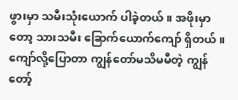ဖွားမှာ သမီးသုံးယောက် ပါခဲ့တယ်။ အဖိုးမှာတော့ သားသမီး ခြောက်ယောက်ကျော် ရှိတယ်။ ကျော်လို့ပြောတာ ကျွန်တော်မသိမမီတဲ့ ကျွန်တော့်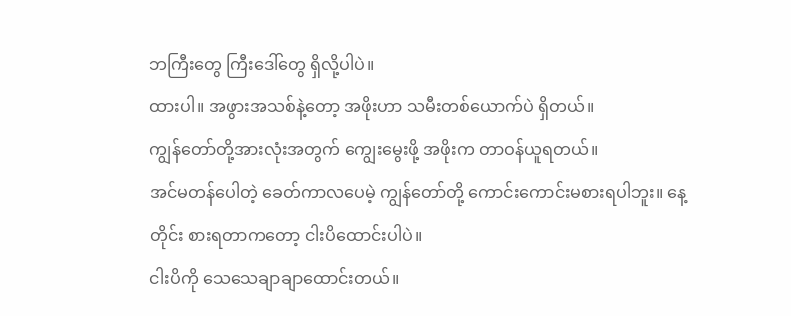ဘကြီးတွေ ကြီးဒေါ်တွေ ရှိလို့ပါပဲ။
ထားပါ။ အဖွားအသစ်နဲ့တော့ အဖိုးဟာ သမီးတစ်ယောက်ပဲ ရှိတယ်။
ကျွန်တော်တို့အားလုံးအတွက် ကျွေးမွေးဖို့ အဖိုးက တာဝန်ယူရတယ်။
အင်မတန်ပေါတဲ့ ခေတ်ကာလပေမဲ့ ကျွန်တော်တို့ ကောင်းကောင်းမစားရပါဘူး။ နေ့တိုင်း စားရတာကတော့ ငါးပိထောင်းပါပဲ။
ငါးပိကို သေသေချာချာထောင်းတယ်။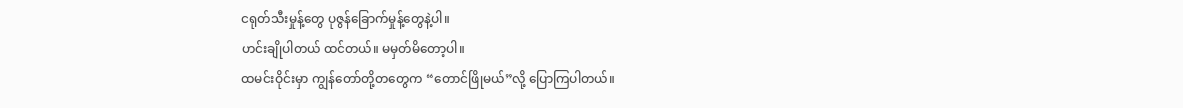ငရုတ်သီးမှုန့်တွေ ပုဇွန်ခြောက်မှုန့်တွေနဲ့ပါ။
ဟင်းချိုပါတယ် ထင်တယ်။ မမှတ်မိတော့ပါ။
ထမင်းဝိုင်းမှာ ကျွန်တော်တို့တတွေက “တောင်ဖြိုမယ်”လို့ ပြောကြပါတယ်။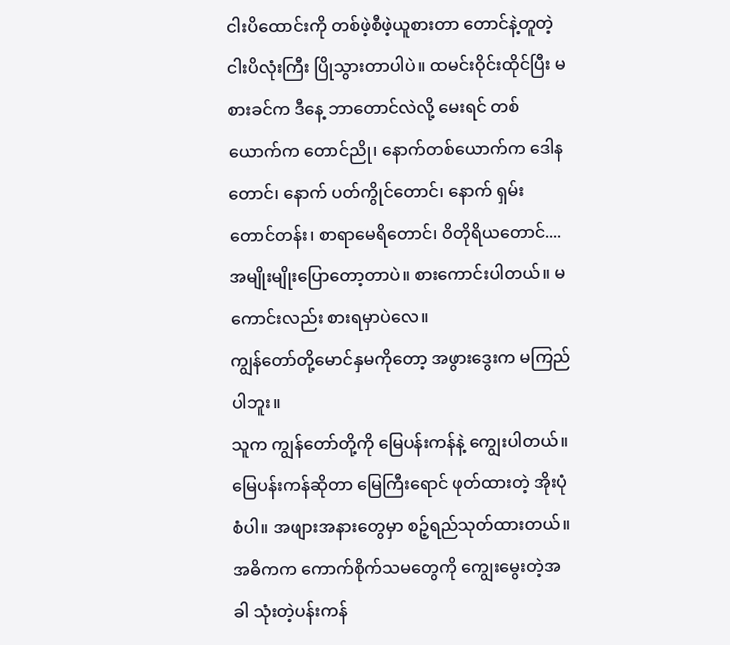ငါးပိထောင်းကို တစ်ဖဲ့စီဖဲ့ယူစားတာ တောင်နဲ့တူတဲ့ ငါးပိလုံးကြီး ပြိုသွားတာပါပဲ။ ထမင်းဝိုင်းထိုင်ပြီး မစားခင်က ဒီနေ့ ဘာတောင်လဲလို့ မေးရင် တစ်ယောက်က တောင်ညို၊ နောက်တစ်ယောက်က ဒေါနတောင်၊ နောက် ပတ်ကွိုင်တောင်၊ နောက် ရှမ်းတောင်တန်း၊ စာရာမေရိတောင်၊ ဝိတိုရိယတောင်.... အမျိုးမျိုးပြောတော့တာပဲ။ စားကောင်းပါတယ်။ မကောင်းလည်း စားရမှာပဲလေ။
ကျွန်တော်တို့မောင်နှမကိုတော့ အဖွားဒွေးက မကြည်ပါဘူး။
သူက ကျွန်တော်တို့ကို မြေပန်းကန်နဲ့ ကျွေးပါတယ်။
မြေပန်းကန်ဆိုတာ မြေကြီးရောင် ဖုတ်ထားတဲ့ အိုးပုံစံပါ။ အဖျားအနားတွေမှာ စဉ့်ရည်သုတ်ထားတယ်။ အဓိကက ကောက်စိုက်သမတွေကို ကျွေးမွေးတဲ့အခါ သုံးတဲ့ပန်းကန်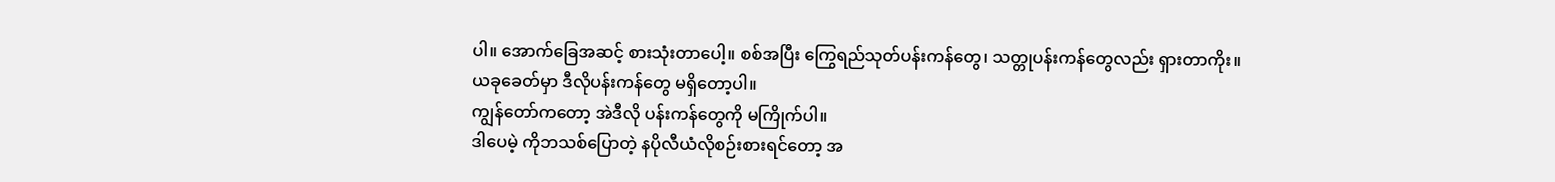ပါ။ အောက်ခြေအဆင့် စားသုံးတာပေါ့။ စစ်အပြီး ကြွေရည်သုတ်ပန်းကန်တွေ၊ သတ္တုပန်းကန်တွေလည်း ရှားတာကိုး။
ယခုခေတ်မှာ ဒီလိုပန်းကန်တွေ မရှိတော့ပါ။
ကျွန်တော်ကတော့ အဲဒီလို ပန်းကန်တွေကို မကြိုက်ပါ။
ဒါပေမဲ့ ကိုဘသစ်ပြောတဲ့ နပိုလီယံလိုစဉ်းစားရင်တော့ အ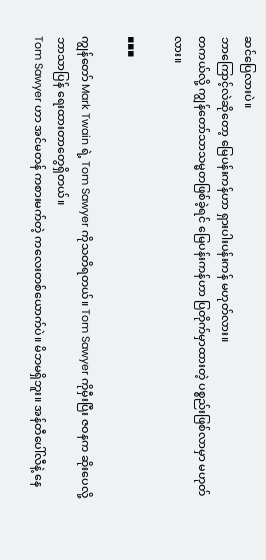ဆင်ပြေလားပဲ။
ဘာကြောင့်လဲဆိုတော့ မြေပန်းကန်ဟာ ရှားပါးပန်းကန် မဟုတ်လား။
တကယ်လို့ ကျွန်တော်သာသမ္မတဖြစ်ခဲ့ရင် မြေပန်းကန်ဟာ ပြတိုက်မှာထားတဲ့ ပစ္စည်းဖြစ်လာမှာ မဟုတ်လား။

▪▪▪

ကျွန်တော် Mark Twain ရဲ့ Tom Sawyer ကိုသတိရတယ်။ Tom Sawyer ကိုမှီးပြီး ဇဝနက ဆိုးပေလို့ ဘာသာပြန် ရေးထားတာတွေရှိတယ်။
Tom Sawyer ဟာ အင်မတန် ကစားမက်တဲ့ ကလေးတစ်ယောက်ပဲ။ မိဘမရှိဘူး။ အန်တီပေါ်လီနဲ့ နေ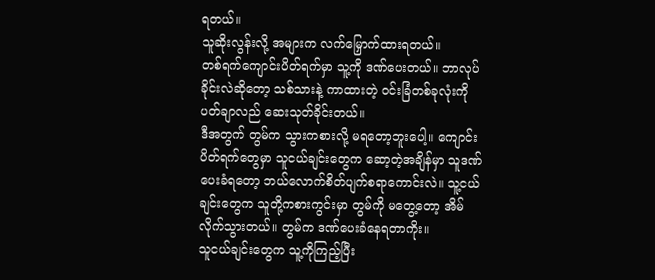ရတယ်။
သူဆိုးလွန်းလို့ အများက လက်မြှောက်ထားရတယ်။
တစ်ရက်ကျောင်းပိတ်ရက်မှာ သူ့ကို ဒဏ်ပေးတယ်။ ဘာလုပ်ခိုင်းလဲဆိုတော့ သစ်သားနဲ့ ကာထားတဲ့ ဝင်းခြံတစ်ခုလုံးကို ပတ်ချာလည် ဆေးသုတ်ခိုင်းတယ်။
ဒီအတွက် တွမ်က သွားကစားလို့ မရတော့ဘူးပေါ့။ ကျောင်းပိတ်ရက်တွေမှာ သူငယ်ချင်းတွေက ဆော့တဲ့အချိန်မှာ သူဒဏ်ပေးခံရတော့ ဘယ်လောက်စိတ်ပျက်စရာကောင်းလဲ။ သူ့ငယ်ချင်းတွေက သူတို့ကစားကွင်းမှာ တွမ်ကို မတွေ့တော့ အိမ်လိုက်သွားတယ်။ တွမ်က ဒဏ်ပေးခံနေရတာကိုး။
သူငယ်ချင်းတွေက သူ့ကိုကြည့်ပြီး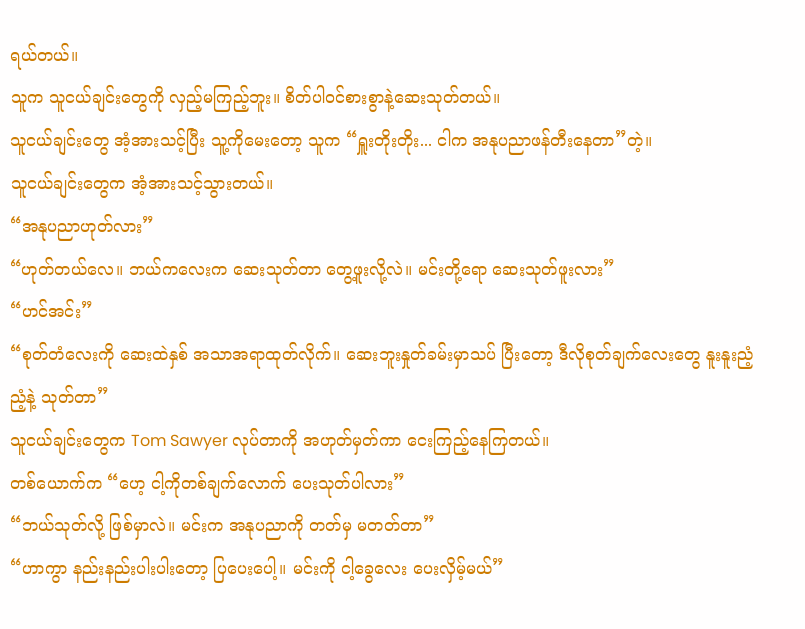ရယ်တယ်။
သူက သူငယ်ချင်းတွေကို လှည့်မကြည့်ဘူး။ စိတ်ပါဝင်စားစွာနဲ့ဆေးသုတ်တယ်။
သူငယ်ချင်းတွေ အံ့အားသင့်ပြီး သူ့ကိုမေးတော့ သူက “ရှူးတိုးတိုး... ငါက အနုပညာဖန်တီးနေတာ”တဲ့။
သူငယ်ချင်းတွေက အံ့အားသင့်သွားတယ်။
“အနုပညာဟုတ်လား”
“ဟုတ်တယ်လေ။ ဘယ်ကလေးက ဆေးသုတ်တာ တွေ့ဖူးလို့လဲ။ မင်းတို့ရော ဆေးသုတ်ဖူးလား”
“ဟင်အင်း”
“စုတ်တံလေးကို ဆေးထဲနှစ် အသာအရာထုတ်လိုက်။ ဆေးဘူးနှုတ်ခမ်းမှာသပ် ပြီးတော့ ဒီလိုစုတ်ချက်လေးတွေ နူးနူးညံ့ညံ့နဲ့ သုတ်တာ”
သူငယ်ချင်းတွေက Tom Sawyer လုပ်တာကို အဟုတ်မှတ်ကာ ငေးကြည့်နေကြတယ်။
တစ်ယောက်က “ဟေ့ ငါ့ကိုတစ်ချက်လောက် ပေးသုတ်ပါလား”
“ဘယ်သုတ်လို့ ဖြစ်မှာလဲ။ မင်းက အနုပညာကို တတ်မှ မတတ်တာ”
“ဟာကွာ နည်းနည်းပါးပါးတော့ ပြပေးပေါ့။ မင်းကို ငါ့ခွေလေး ပေးလှိမ့်မယ်”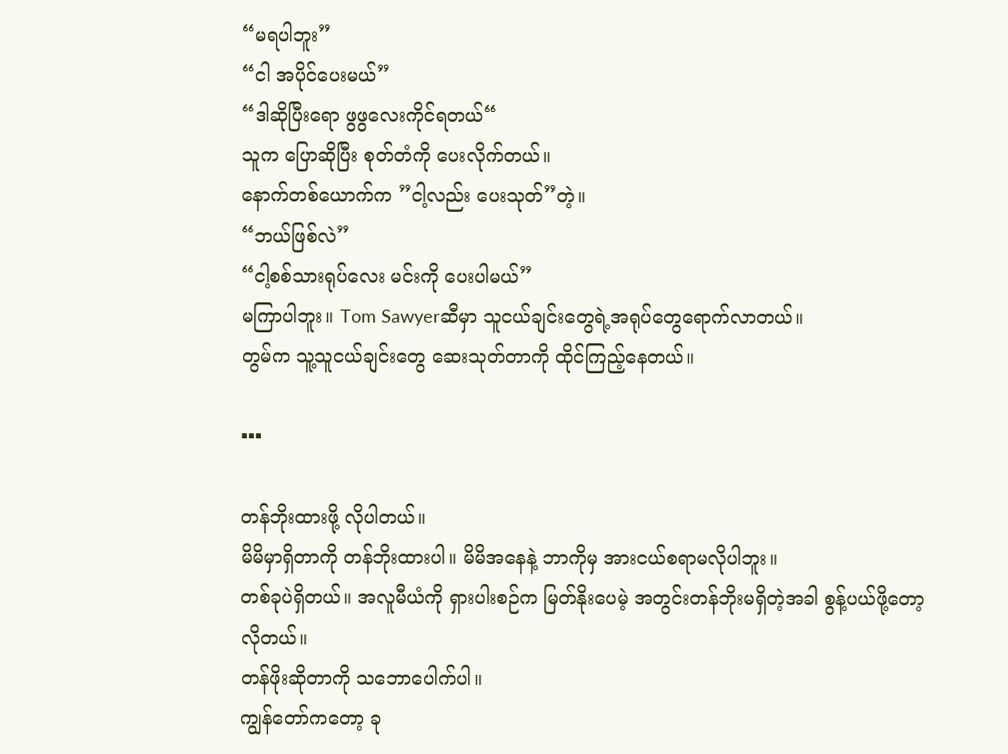“မရပါဘူး”
“ငါ အပိုင်ပေးမယ်”
“ဒါဆိုပြီးရော ဖွဖွလေးကိုင်ရတယ်“
သူက ပြောဆိုပြီး စုတ်တံကို ပေးလိုက်တယ်။
နောက်တစ်ယောက်က ”ငါ့လည်း ပေးသုတ်”တဲ့။
“ဘယ်ဖြစ်လဲ”
“ငါ့စစ်သားရုပ်လေး မင်းကို ပေးပါမယ်”
မကြာပါဘူး။ Tom Sawyerဆီမှာ သူငယ်ချင်းတွေရဲ့အရုပ်တွေရောက်လာတယ်။
တွမ်က သူ့သူငယ်ချင်းတွေ ဆေးသုတ်တာကို ထိုင်ကြည့်နေတယ်။

▪▪▪

တန်ဘိုးထားဖို့ လိုပါတယ်။
မိမိမှာရှိတာကို တန်ဘိုးထားပါ။ မိမိအနေနဲ့ ဘာကိုမှ အားငယ်စရာမလိုပါဘူး။
တစ်ခုပဲရှိတယ်။ အလူမီယံကို ရှားပါးစဉ်က မြတ်နိုးပေမဲ့ အတွင်းတန်ဘိုးမရှိတဲ့အခါ စွန့်ပယ်ဖို့တော့ လိုတယ်။
တန်ဖိုးဆိုတာကို သဘောပေါက်ပါ။
ကျွန်တော်ကတော့ ခု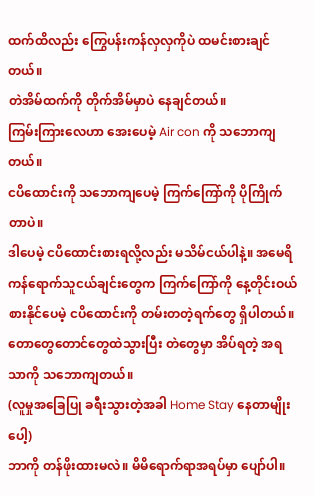ထက်ထိလည်း ကြွေပန်းကန်လှလှကိုပဲ ထမင်းစားချင်တယ်။
တဲအိမ်ထက်ကို တိုက်အိမ်မှာပဲ နေချင်တယ်။
ကြမ်းကြားလေဟာ အေးပေမဲ့ Air con ကို သဘောကျတယ်။
ငပိထောင်းကို သဘောကျပေမဲ့ ကြက်ကြော်ကို ပိုကြိုက်တာပဲ။
ဒါပေမဲ့ ငပိထောင်းစားရလို့လည်း မသိမ်ငယ်ပါနဲ့။ အမေရိကန်ရောက်သူငယ်ချင်းတွေက ကြက်ကြော်ကို နေ့တိုင်းဝယ်စားနိုင်ပေမဲ့ ငပိထောင်းကို တမ်းတတဲ့ရက်တွေ ရှိပါတယ်။
တောတွေတောင်တွေထဲသွားပြီး တဲတွေမှာ အိပ်ရတဲ့ အရသာကို သဘောကျတယ်။
(လူမှုအခြေပြု ခရီးသွားတဲ့အခါ Home Stay နေတာမျိုးပေါ့)
ဘာကို တန်ဖိုးထားမလဲ။ မိမိရောက်ရာအရပ်မှာ ပျော်ပါ။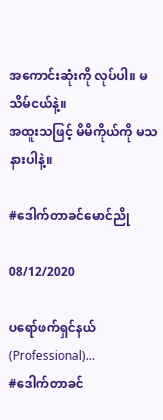အကောင်းဆုံးကို လုပ်ပါ။ မသိမ်ငယ်နဲ့။
အထူးသဖြင့် မိမိကိုယ်ကို မသနားပါနဲ့။

#ဒေါက်တာခင်မောင်ညို

08/12/2020

ပရော်ဖက်ရှင်နယ် (Professional)...
#ဒေါက်တာခင်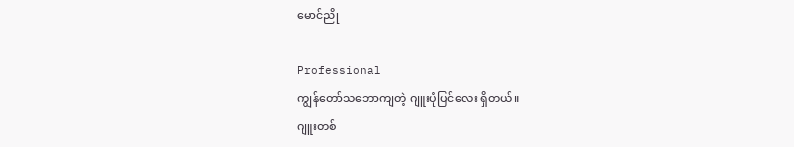မောင်ညို

Professional
ကျွန်တော်သဘောကျတဲ့ ဂျူးပုံပြင်လေး ရှိတယ်။
ဂျူးတစ်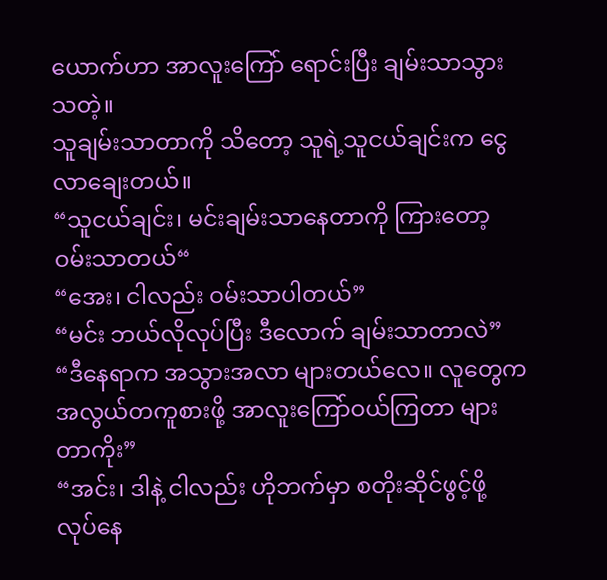ယောက်ဟာ အာလူးကြော် ရောင်းပြီး ချမ်းသာသွားသတဲ့။
သူချမ်းသာတာကို သိတော့ သူရဲ့သူငယ်ချင်းက ငွေလာချေးတယ်။
“သူငယ်ချင်း၊ မင်းချမ်းသာနေတာကို ကြားတော့ ဝမ်းသာတယ်“
“အေး၊ ငါလည်း ဝမ်းသာပါတယ်”
“မင်း ဘယ်လိုလုပ်ပြီး ဒီလောက် ချမ်းသာတာလဲ”
“ဒီနေရာက အသွားအလာ များတယ်လေ။ လူတွေက အလွယ်တကူစားဖို့ အာလူးကြော်ဝယ်ကြတာ များတာကိုး”
“အင်း၊ ဒါနဲ့ ငါလည်း ဟိုဘက်မှာ စတိုးဆိုင်ဖွင့်ဖို့ လုပ်နေ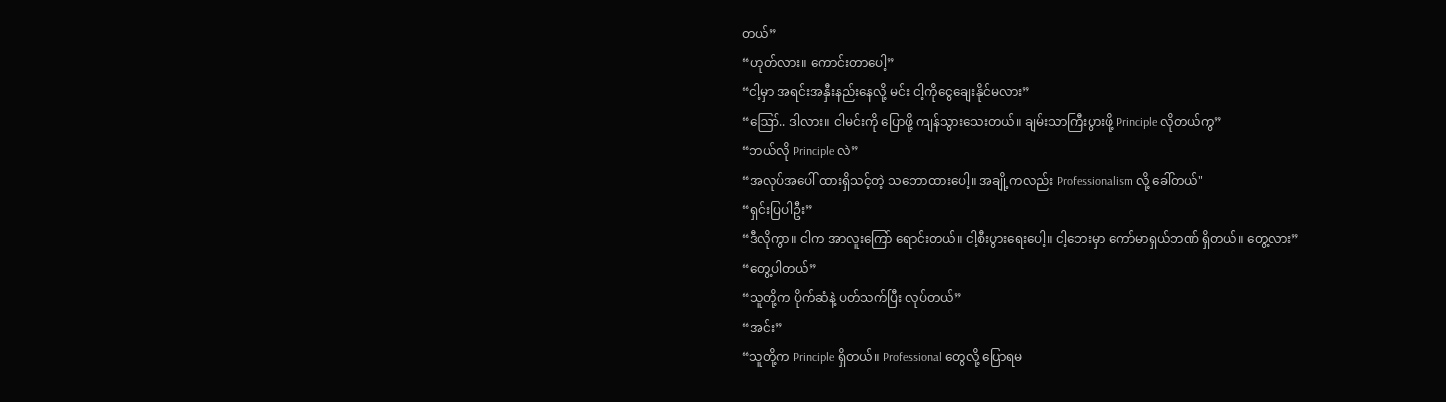တယ်”
“ဟုတ်လား။ ကောင်းတာပေါ့”
“ငါ့မှာ အရင်းအနှီးနည်းနေလို့ မင်း ငါ့ကိုငွေချေးနိုင်မလား”
“ဪ.. ဒါလား။ ငါမင်းကို ပြောဖို့ ကျန်သွားသေးတယ်။ ချမ်းသာကြီးပွားဖို့ Principle လိုတယ်ကွ”
“ဘယ်လို Principle လဲ”
“အလုပ်အပေါ် ထားရှိသင့်တဲ့ သဘောထားပေါ့။ အချို့ကလည်း Professionalism လို့ ခေါ်တယ်"
“ရှင်းပြပါဦး”
“ဒီလိုကွာ။ ငါက အာလူးကြော် ရောင်းတယ်။ ငါ့စီးပွားရေးပေါ့။ ငါ့ဘေးမှာ ကော်မာရှယ်ဘဏ် ရှိတယ်။ တွေ့လား”
“တွေ့ပါတယ်”
“သူတို့က ပိုက်ဆံနဲ့ ပတ်သက်ပြီး လုပ်တယ်”
“အင်း”
“သူတို့က Principle ရှိတယ်။ Professional တွေလို့ ပြောရမ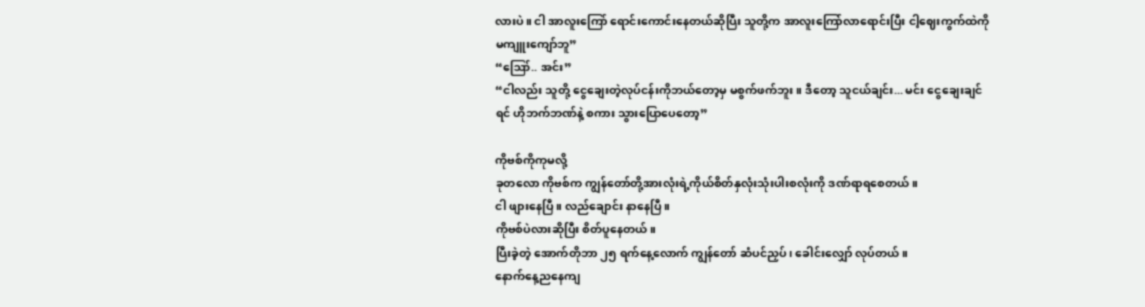လားပဲ။ ငါ အာလူးကြော် ရောင်းကောင်းနေတယ်ဆိုပြီး သူတို့က အာလူးကြော်လာရောင်းပြီး ငါ့ဈေးကွက်ထဲကို မကျူးကျော်ဘူ”
“ဪ.. အင်း”
“ငါလည်း သူတို့ ငွေချေးတဲ့လုပ်ငန်းကိုဘယ်တော့မှ မစွက်ဖက်ဘူး။ ဒီတော့ သူငယ်ချင်း... မင်း ငွေချေးချင်ရင် ဟိုဘက်ဘဏ်နဲ့ စကား သွားပြောပေတော့”

ကိုဗစ်ကိုကုမလို့
ခုတလော ကိုဗစ်က ကျွန်တော်တို့အားလုံးရဲ့ကိုယ်စိတ်နှလုံးသုံးပါးစလုံးကို ဒဏ်ရာရစေတယ်။
ငါ ဖျားနေပြီ။ လည်ချောင်း နာနေပြီ။
ကိုဗစ်ပဲလားဆိုပြီး စိတ်ပူနေတယ်။
ပြီးခဲ့တဲ့ အောက်တိုဘာ ၂၅ ရက်နေ့လောက် ကျွန်တော် ဆံပင်ညှပ်၊ ခေါင်းလျှော် လုပ်တယ်။
နောက်နေ့ညနေကျ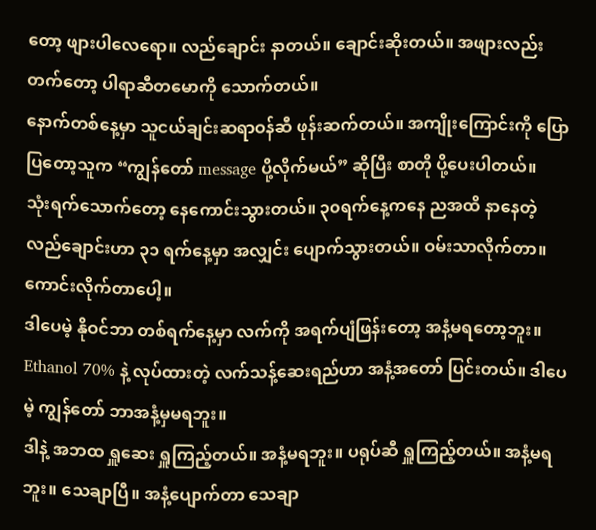တော့ ဖျားပါလေရော။ လည်ချောင်း နာတယ်။ ချောင်းဆိုးတယ်။ အဖျားလည်းတက်တော့ ပါရာဆီတမောကို သောက်တယ်။
နောက်တစ်နေ့မှာ သူငယ်ချင်းဆရာဝန်ဆီ ဖုန်းဆက်တယ်။ အကျိုးကြောင်းကို ပြောပြတော့သူက “ကျွန်တော် message ပို့လိုက်မယ်” ဆိုပြီး စာတို ပို့ပေးပါတယ်။
သုံးရက်သောက်တော့ နေကောင်းသွားတယ်။ ၃၀ရက်နေ့ကနေ ညအထိ နာနေတဲ့ လည်ချောင်းဟာ ၃၁ ရက်နေ့မှာ အလျှင်း ပျောက်သွားတယ်။ ဝမ်းသာလိုက်တာ။
ကောင်းလိုက်တာပေါ့။
ဒါပေမဲ့ နိုဝင်ဘာ တစ်ရက်နေ့မှာ လက်ကို အရက်ပျံဖြန်းတော့ အနံ့မရတော့ဘူး။ Ethanol 70% နဲ့ လုပ်ထားတဲ့ လက်သန့်ဆေးရည်ဟာ အနံ့အတော် ပြင်းတယ်။ ဒါပေမဲ့ ကျွန်တော် ဘာအနံ့မှမရဘူး။
ဒါနဲ့ အဘထ ရှူဆေး ရှူကြည့်တယ်။ အနံ့မရဘူး။ ပရုပ်ဆီ ရှူကြည့်တယ်။ အနံ့မရဘူး။ သေချာပြီ။ အနံ့ပျောက်တာ သေချာ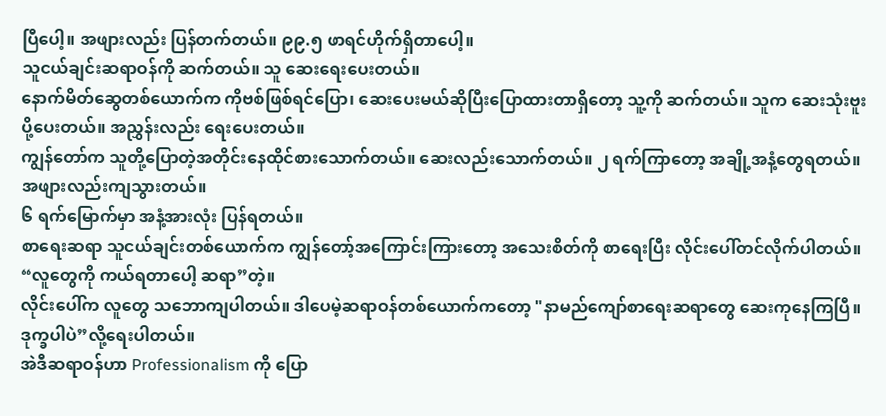ပြီပေါ့။ အဖျားလည်း ပြန်တက်တယ်။ ၉၉.၅ ဖာရင်ဟိုက်ရှိတာပေါ့။
သူငယ်ချင်းဆရာဝန်ကို ဆက်တယ်။ သူ ဆေးရေးပေးတယ်။
နောက်မိတ်ဆွေတစ်ယောက်က ကိုဗစ်ဖြစ်ရင်ပြော၊ ဆေးပေးမယ်ဆိုပြီးပြောထားတာရှိတော့ သူ့ကို ဆက်တယ်။ သူက ဆေးသုံးဗူး ပို့ပေးတယ်။ အညွှန်းလည်း ရေးပေးတယ်။
ကျွန်တော်က သူတို့‌ပြောတဲ့အတိုင်းနေထိုင်စားသောက်တယ်။ ဆေးလည်းသောက်တယ်။ ၂ ရက်ကြာတော့ အချို့အနံ့တွေရတယ်။ အဖျားလည်းကျသွားတယ်။
၆ ရက်မြောက်မှာ အနံ့အားလုံး ပြန်ရတယ်။
စာရေးဆရာ သူငယ်ချင်းတစ်ယောက်က ကျွန်တော့်အကြောင်းကြားတော့ အသေးစိတ်ကို စာရေးပြီး လိုင်းပေါ်တင်လိုက်ပါတယ်။
“လူတွေကို ကယ်ရတာပေါ့ ဆရာ”တဲ့။
လိုင်းပေါ်က လူတွေ သဘောကျပါတယ်။ ဒါပေမဲ့ဆရာဝန်တစ်ယောက်ကတော့ "နာမည်ကျော်စာရေးဆရာတွေ ဆေးကုနေကြပြီ။ ဒုက္ခပါပဲ”လို့ရေးပါတယ်။
အဲဒီဆရာဝန်ဟာ Professionalism ကို ပြော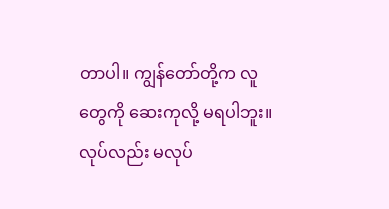တာပါ။ ကျွန်တော်တို့က လူတွေကို ဆေးကုလို့ မရပါဘူး။ လုပ်လည်း မလုပ်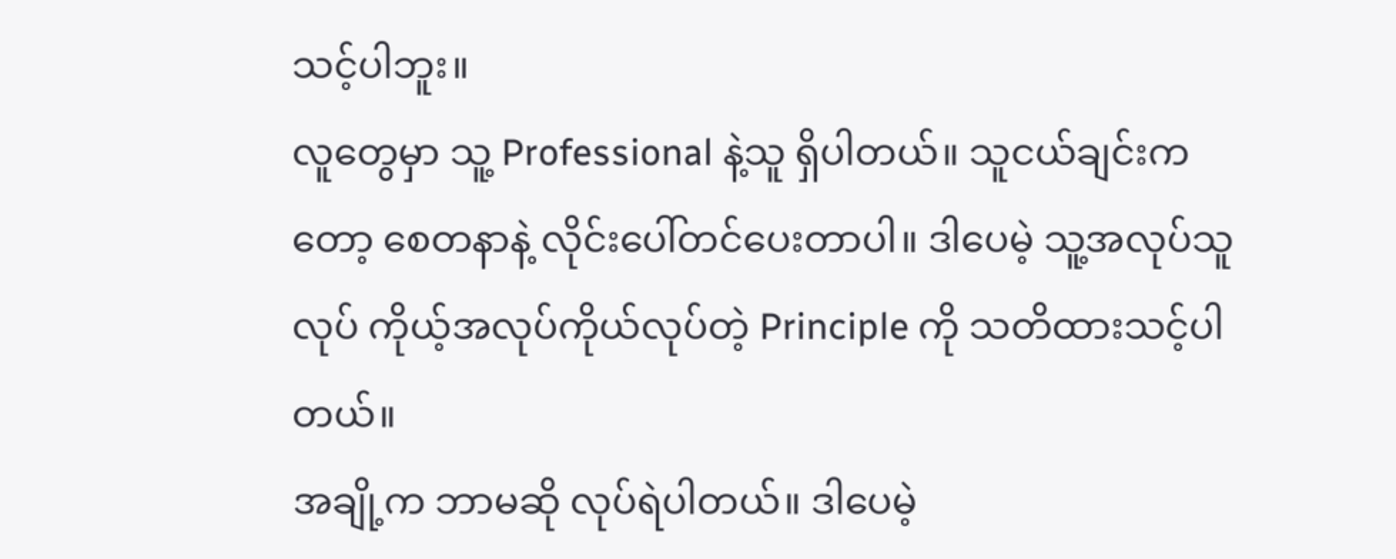သင့်ပါဘူး။
လူတွေမှာ သူ့ Professional နဲ့သူ ရှိပါတယ်။ သူငယ်ချင်းကတော့ စေတနာနဲ့ လိုင်းပေါ်တင်ပေးတာပါ။ ဒါပေမဲ့ သူ့အလုပ်သူလုပ် ကိုယ့်အလုပ်ကိုယ်လုပ်တဲ့ Principle ကို သတိထားသင့်ပါတယ်။
အချို့က ဘာမဆို လုပ်ရဲပါတယ်။ ဒါပေမဲ့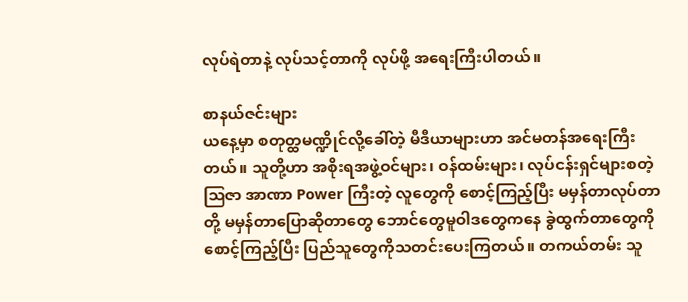လုပ်ရဲတာနဲ့ လုပ်သင့်တာကို လုပ်ဖို့ အရေးကြီးပါတယ်။

စာနယ်ဇင်းများ
ယနေ့မှာ စတုတ္ထမဏ္ဍိုင်လို့ခေါ်တဲ့ မီဒီယာများဟာ အင်မတန်အရေးကြီးတယ်။ သူတို့ဟာ အစိုးရအဖွဲ့ဝင်များ၊ ဝန်ထမ်းများ၊ လုပ်ငန်းရှင်များစတဲ့ ဩဇာ အာဏာ Power ကြီးတဲ့ လူတွေကို စောင့်ကြည့်ပြီး မမှန်တာလုပ်တာတို့ မမှန်တာပြောဆိုတာတွေ ဘောင်တွေမူဝါဒတွေကနေ ခွဲထွက်တာတွေကို စောင့်ကြည့်ပြီး ပြည်သူတွေကိုသတင်းပေးကြတယ်။ တကယ်တမ်း သူ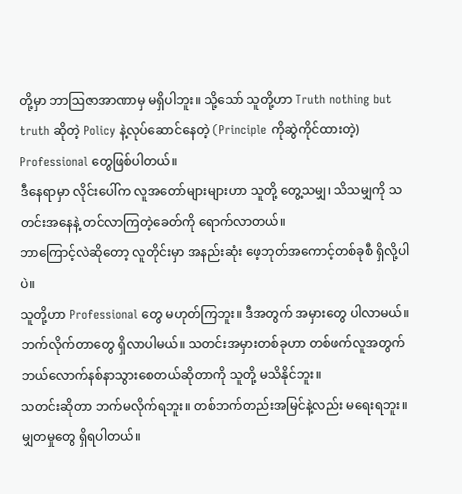တို့မှာ ဘာဩဇာအာဏာမှ မရှိပါဘူး။ သို့သော် သူတို့ဟာ Truth nothing but truth ဆိုတဲ့ Policy နဲ့လုပ်ဆောင်နေတဲ့ (Principle ကိုဆွဲကိုင်ထားတဲ့) Professional တွေဖြစ်ပါတယ်။
ဒီနေရာမှာ လိုင်းပေါ်က လူအတော်များများဟာ သူတို့ တွေ့သမျှ၊ သိသမျှကို သတင်းအနေနဲ့ တင်လာကြတဲ့ခေတ်ကို ရောက်လာတယ်။
ဘာကြောင့်လဲဆိုတော့ လူတိုင်းမှာ အနည်းဆုံး ဖေ့ဘုတ်အကောင့်တစ်ခုစီ ရှိလို့ပါပဲ။
သူတို့ဟာ Professional တွေ မဟုတ်ကြဘူး။ ဒီအတွက် အမှားတွေ ပါလာမယ်။ ဘက်လိုက်တာတွေ ရှိလာပါမယ်။ သတင်းအမှားတစ်ခုဟာ တစ်ဖက်လူအတွက် ဘယ်လောက်နစ်နာသွားစေတယ်ဆိုတာကို သူတို့ မသိနိုင်ဘူး။
သတင်းဆိုတာ ဘက်မလိုက်ရဘူး။ တစ်ဘက်တည်းအမြင်နဲ့လည်း မရေးရဘူး။ မျှတမှုတွေ ရှိရပါတယ်။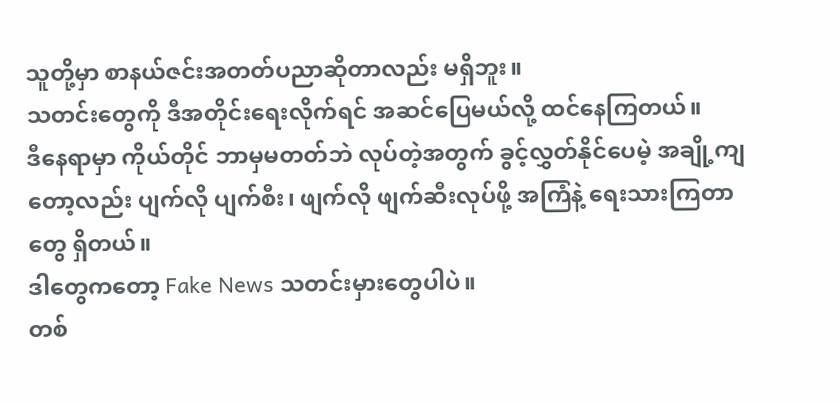သူတို့မှာ စာနယ်ဇင်းအတတ်ပညာဆိုတာလည်း မရှိဘူး။
သတင်းတွေကို ဒီအတိုင်းရေးလိုက်ရင် အဆင်ပြေမယ်လို့ ထင်နေကြတယ်။
ဒီနေရာမှာ ကိုယ်တိုင် ဘာမှမတတ်ဘဲ လုပ်တဲ့အတွက် ခွင့်လွှတ်နိုင်ပေမဲ့ အချို့ကျတော့လည်း ပျက်လို ပျက်စီး၊ ဖျက်လို ဖျက်ဆီးလုပ်ဖို့ အကြံနဲ့ ရေးသားကြတာတွေ ရှိတယ်။
ဒါတွေကတော့ Fake News သတင်းမှားတွေပါပဲ။
တစ်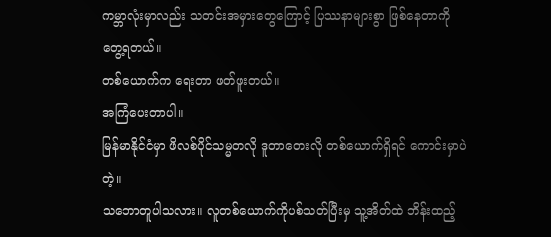ကမ္ဘာလုံးမှာလည်း သတင်းအမှားတွေကြောင့် ပြဿနာများစွာ ဖြစ်နေတာကို တွေ့ရတယ်။
တစ်ယောက်က ရေးတာ ဖတ်ဖူးတယ်။
အကြံပေးတာပါ။
မြန်မာနိုင်ငံမှာ ဖိလစ်ပိုင်သမ္မတလို ဒူတာတေးလို တစ်ယောက်ရှိရင် ကောင်းမှာပဲတဲ့။
သဘောတူပါသလား။ လူတစ်ယောက်ကိုပစ်သတ်ပြီးမှ သူ့အိတ်ထဲ ဘိန်းထည့်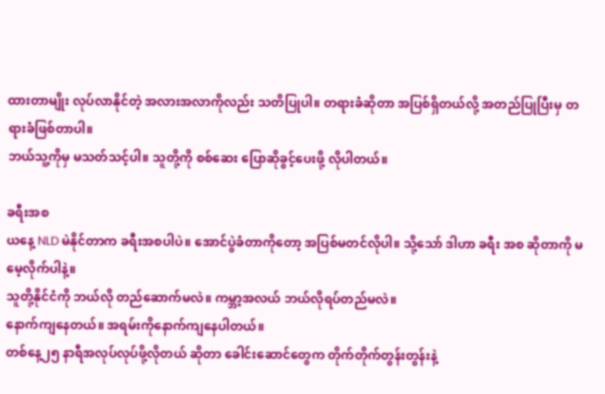ထားတာမျိုး လုပ်လာနိုင်တဲ့ အလားအလာကိုလည်း သတိပြုပါ။ တရားခံဆိုတာ အပြစ်ရှိတယ်လို့ အတည်ပြုပြီးမှ တရားခံဖြစ်တာပါ။
ဘယ်သူ့ကိုမှ မသတ်သင့်ပါ။ သူတို့ကို စစ်ဆေး ပြောဆိုခွင့်ပေးဖို့ လိုပါတယ်။

ခရီးအစ
ယနေ့ NLD မဲနိုင်တာက ခရီးအစပါပဲ။ အောင်ပွဲခံတာကိုတော့ အပြစ်မတင်လိုပါ။ သို့သော် ဒါဟာ ခရီး အစ ဆိုတာကို မမေ့လိုက်ပါနဲ့။
သူတို့နိုင်ငံကို ဘယ်လို တည်ဆောက်မလဲ။ ကမ္ဘာ့အလယ် ဘယ်လိုရပ်တည်မလဲ။
နောက်ကျနေတယ်။ အရမ်းကိုနောက်ကျနေပါတယ်။
တစ်နေ့၂၅ နာရီအလုပ်လုပ်ဖို့လိုတယ် ဆိုတာ ခေါင်းဆောင်တွေက တိုက်တိုက်တွန်းတွန်းနဲ့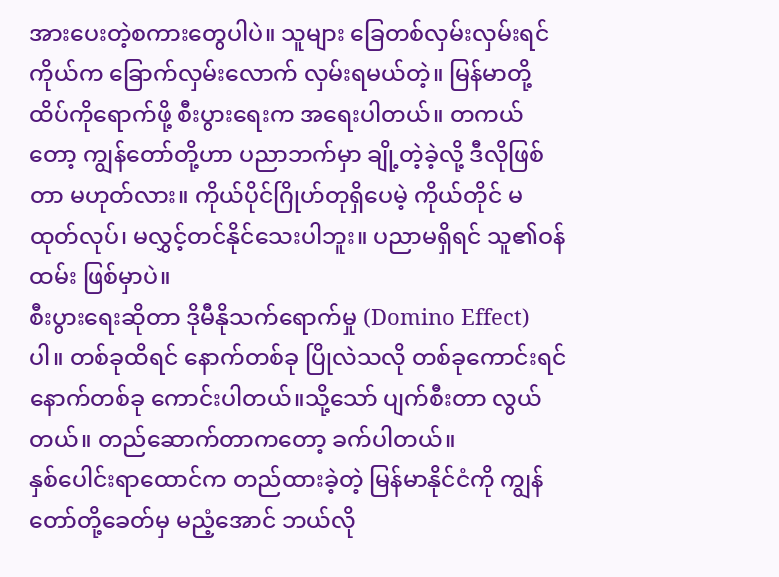အားပေးတဲ့စကားတွေပါပဲ။ သူများ ခြေတစ်လှမ်းလှမ်းရင် ကိုယ်က ခြောက်လှမ်းလောက် လှမ်းရမယ်တဲ့။ မြန်မာတို့ ထိပ်ကိုရောက်ဖို့ စီးပွားရေးက အရေးပါတယ်။ တကယ်တော့ ကျွန်တော်တို့ဟာ ပညာဘက်မှာ ချို့တဲ့ခဲ့လို့ ဒီလိုဖြစ်တာ မဟုတ်လား။ ကိုယ်ပိုင်ဂြိုဟ်တုရှိပေမဲ့ ကိုယ်တိုင် မထုတ်လုပ်၊ မလွှင့်တင်နိုင်သေးပါဘူး။ ပညာမရှိရင် သူ၏ဝန်ထမ်း ဖြစ်မှာပဲ။
စီးပွားရေးဆိုတာ ဒိုမီနိုသက်ရောက်မှု (Domino Effect) ပါ။ တစ်ခုထိရင် နောက်တစ်ခု ပြိုလဲသလို တစ်ခုကောင်းရင် နောက်တစ်ခု ကောင်းပါတယ်။သို့သော် ပျက်စီးတာ လွယ်တယ်။ တည်ဆောက်တာကတော့ ခက်ပါတယ်။
နှစ်ပေါင်းရာထောင်က တည်ထားခဲ့တဲ့ မြန်မာနိုင်ငံကို ကျွန်တော်တို့ခေတ်မှ မညံ့အောင် ဘယ်လို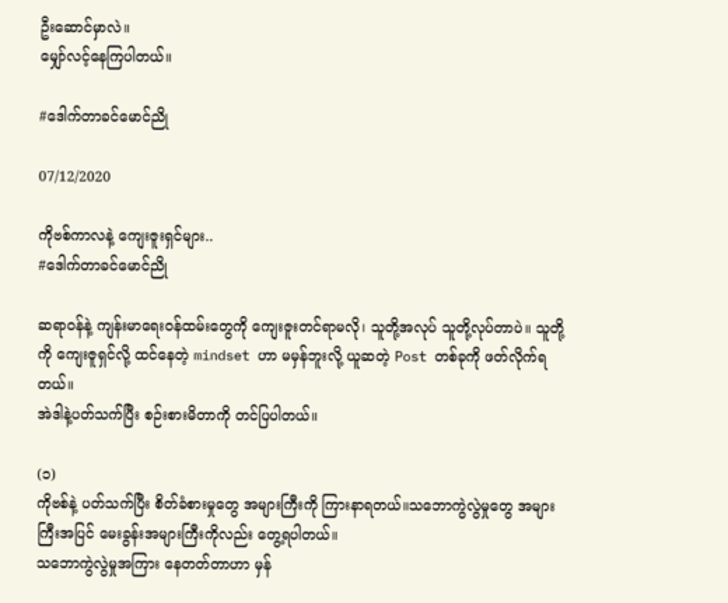ဦးဆောင်မှာလဲ။
မျှော်လင့်နေကြပါတယ်။

#ဒေါက်တာခင်မောင်ညို

07/12/2020

ကိုဗစ်ကာလနဲ့ ကျေးဇူးရှင်များ..
#ဒေါက်တာခင်မောင်ညို

ဆရာဝန်နဲ့ ကျန်းမာရေးဝန်ထမ်းတွေကို ကျေးဇူးတင်ရာမလို၊ သူတို့အလုပ် သူတို့လုပ်တာပဲ။ သူတို့ကို ကျေးဇူရှင်လို့ ထင်နေတဲ့ mindset ဟာ မမှန်ဘူးလို့ ယူဆတဲ့ Post တစ်ခုကို ဖတ်လိုက်ရတယ်။
အဲဒါနဲ့ပတ်သက်ပြီး စဉ်းစားမိတာကို တင်ပြပါတယ်။

(၁)
ကိုဗစ်နဲ့ ပတ်သက်ပြီး စိတ်ခံစားမှုတွေ အများကြီးကို ကြားနာရတယ်။သဘောကွဲလွဲမှုတွေ အများကြီးအပြင် မေးခွန်းအများကြီးကိုလည်း တွေ့ရပါတယ်။
သဘောကွဲလွဲမှုအကြား နေတတ်တာဟာ မှန်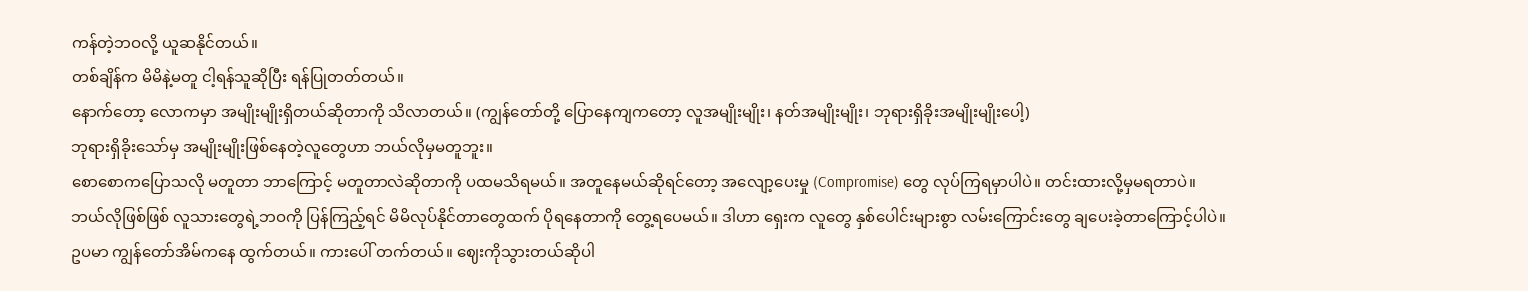ကန်တဲ့ဘဝလို့ ယူဆနိုင်တယ်။
တစ်ချိန်က မိမိနဲ့မတူ ငါ့ရန်သူဆိုပြီး ရန်ပြုတတ်တယ်။
နောက်တော့ လောကမှာ အမျိုးမျိုးရှိတယ်ဆိုတာကို သိလာတယ်။ (ကျွန်တော်တို့ ပြောနေကျကတော့ လူအမျိုးမျိုး၊ နတ်အမျိုးမျိုး၊ ဘုရားရှိခိုးအမျိုးမျိုးပေါ့)
ဘုရားရှိခိုးသော်မှ အမျိုးမျိုးဖြစ်နေတဲ့လူတွေဟာ ဘယ်လိုမှမတူဘူး။
စောစောကပြောသလို မတူတာ ဘာကြောင့် မတူတာလဲဆိုတာကို ပထမသိရမယ်။ အတူနေမယ်ဆိုရင်တော့ အလျော့ပေးမှု (Compromise) တွေ လုပ်ကြရမှာပါပဲ။ တင်းထားလို့မှမရတာပဲ။
ဘယ်လိုဖြစ်ဖြစ် လူသားတွေရဲ့ဘဝကို ပြန်ကြည့်ရင် မိမိလုပ်နိုင်တာတွေထက် ပိုရနေတာကို တွေ့ရပေမယ်။ ဒါဟာ ရှေးက လူတွေ နှစ်ပေါင်းများစွာ လမ်းကြောင်းတွေ ချပေးခဲ့တာကြောင့်ပါပဲ။
ဥပမာ ကျွန်တော်အိမ်ကနေ ထွက်တယ်။ ကားပေါ် တက်တယ်။ ဈေးကိုသွားတယ်ဆိုပါ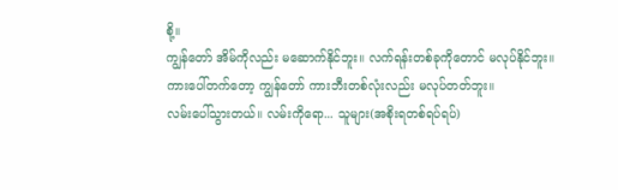စို့။
ကျွန်တော် အိမ်ကိုလည်း မဆောက်နိုင်ဘူး။ လက်ရန်းတစ်ခုကိုတောင် မလုပ်နိုင်ဘူး။
ကားပေါ်တက်တော့ ကျွန်တော် ကားဘီးတစ်လုံးလည်း မလုပ်တတ်ဘူး။
လမ်းပေါ်သွားတယ်။ လမ်းကိုရော... သူများ(အစိုးရတစ်ရပ်ရပ်)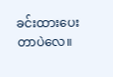ခင်းထားပေးတာပဲလေ။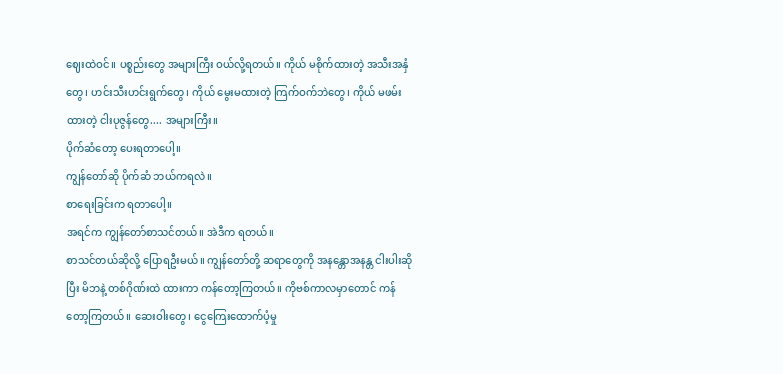ဈေးထဲဝင်။ ပစ္စည်းတွေ အများကြီး ဝယ်လို့ရတယ်။ ကိုယ် မစိုက်ထားတဲ့ အသီးအနှံတွေ၊ ဟင်းသီးဟင်းရွက်တွေ၊ ကိုယ် မွေးမထားတဲ့ ကြက်ဝက်ဘဲတွေ၊ ကိုယ် မဖမ်းထားတဲ့ ငါးပုဇွန်တွေ.... အများကြီး။
ပိုက်ဆံတော့ ပေးရတာပေါ့။
ကျွန်တော်ဆို ပိုက်ဆံ ဘယ်ကရလဲ။
စာရေးခြင်းက ရတာပေါ့။
အရင်က ကျွန်တော်စာသင်တယ်။ အဲဒီက ရတယ်။
စာသင်တယ်ဆိုလို့ ပြောရဦးမယ်။ ကျွန်တော်တို့ ဆရာတွေကို အနန္တောအနန္တ ငါးပါးဆိုပြီး မိဘနဲ့ တစ်ဂိုဏ်းထဲ ထားကာ ကန်တော့ကြတယ်။ ကိုဗစ်ကာလမှာတောင် ကန်တော့ကြတယ်။ ဆေးဝါးတွေ၊ ငွေကြေးထောက်ပံ့မှု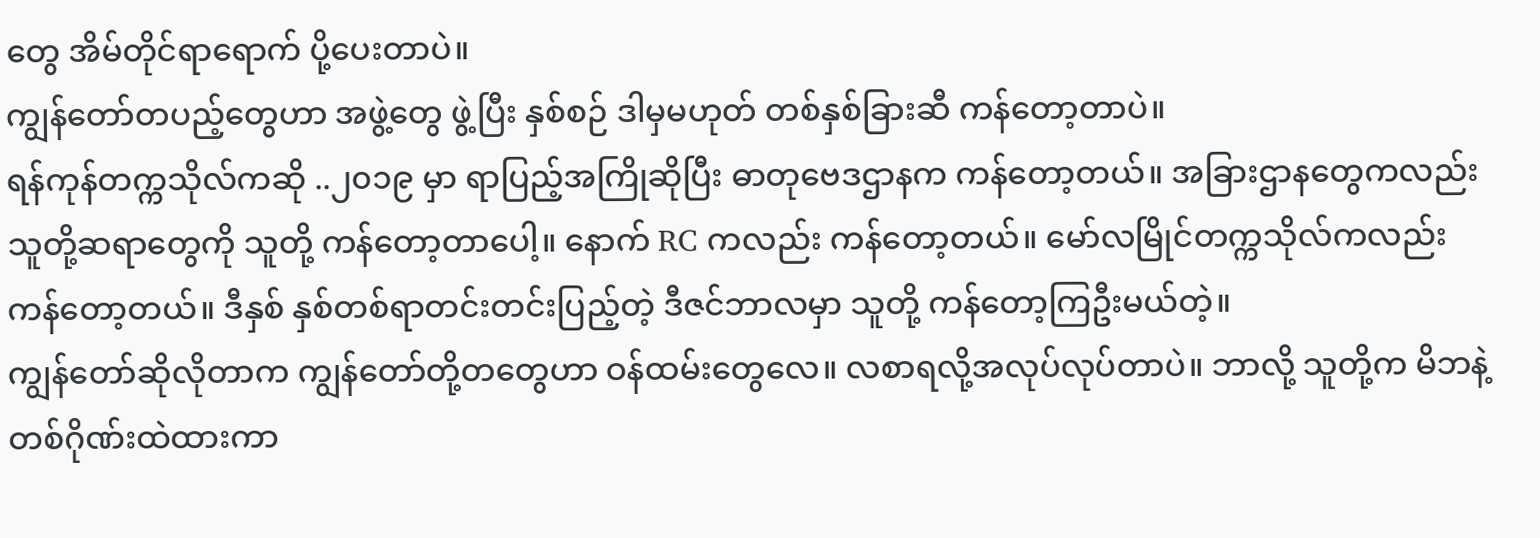တွေ အိမ်တိုင်ရာရောက် ပို့ပေးတာပဲ။
ကျွန်တော်တပည့်တွေဟာ အဖွဲ့တွေ ဖွဲ့ပြီး နှစ်စဉ် ဒါမှမဟုတ် တစ်နှစ်ခြားဆီ ကန်တော့တာပဲ။
ရန်ကုန်တက္ကသိုလ်ကဆို ..၂၀၁၉ မှာ ရာပြည့်အကြိုဆိုပြီး ဓာတုဗေဒဌာနက ကန်တော့တယ်။ အခြားဌာနတွေကလည်း သူတို့ဆရာတွေကို သူတို့ ကန်တော့တာပေါ့။ နောက် RC ကလည်း ကန်တော့တယ်။ မော်လမြိုင်တက္ကသိုလ်ကလည်း ကန်တော့တယ်။ ဒီနှစ် နှစ်တစ်ရာတင်းတင်းပြည့်တဲ့ ဒီဇင်ဘာလမှာ သူတို့ ကန်တော့ကြဦးမယ်တဲ့။
ကျွန်တော်ဆိုလိုတာက ကျွန်တော်တို့တတွေဟာ ဝန်ထမ်းတွေလေ။ လစာရလို့အလုပ်လုပ်တာပဲ။ ဘာလို့ သူတို့က မိဘနဲ့ တစ်ဂိုဏ်းထဲထားကာ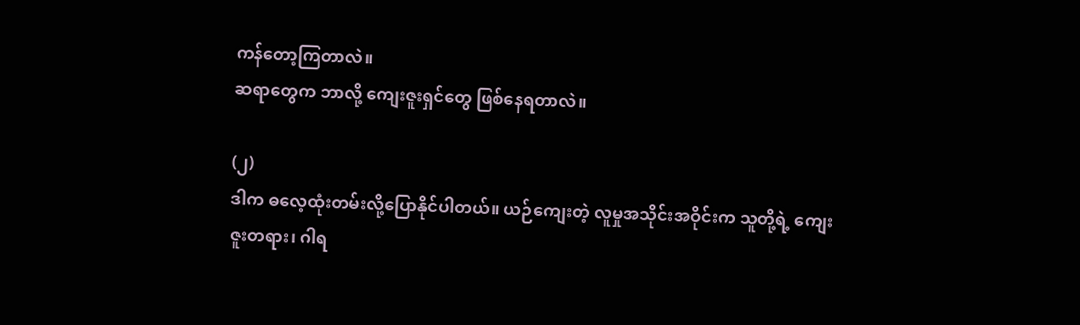ကန်တော့ကြတာလဲ။
ဆရာတွေက ဘာလို့ ကျေးဇူးရှင်တွေ ဖြစ်နေရတာလဲ။

(၂)
ဒါက ဓလေ့ထုံးတမ်းလို့ပြောနိုင်ပါတယ်။ ယဉ်ကျေးတဲ့ လူမှုအသိုင်းအဝိုင်းက သူတို့ရဲ့ ကျေးဇူးတရား၊ ဂါရ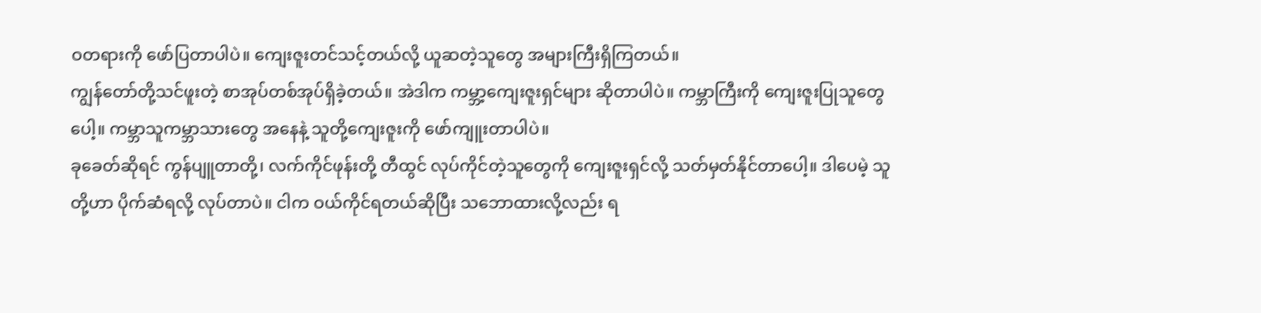ဝတရားကို ဖော်ပြတာပါပဲ။ ကျေးဇူးတင်သင့်တယ်လို့ ယူဆတဲ့သူတွေ အများကြီးရှိကြတယ်။
ကျွန်တော်တို့သင်ဖူးတဲ့ စာအုပ်တစ်အုပ်ရှိခဲ့တယ်။ အဲဒါက ကမ္ဘာ့ကျေးဇူးရှင်များ ဆိုတာပါပဲ။ ကမ္ဘာကြီးကို ကျေးဇူးပြုသူတွေပေါ့။ ကမ္ဘာသူကမ္ဘာသားတွေ အနေနဲ့ သူတို့ကျေးဇူးကို ဖော်ကျူးတာပါပဲ။
ခုခေတ်ဆိုရင် ကွန်ပျူတာတို့၊ လက်ကိုင်ဖုန်းတို့ တီထွင် လုပ်ကိုင်တဲ့သူတွေကို ကျေးဇူးရှင်လို့ သတ်မှတ်နိုင်တာပေါ့။ ဒါပေမဲ့ သူတို့ဟာ ပိုက်ဆံရလို့ လုပ်တာပဲ။ ငါက ဝယ်ကိုင်ရတယ်ဆိုပြီး သဘောထားလို့လည်း ရ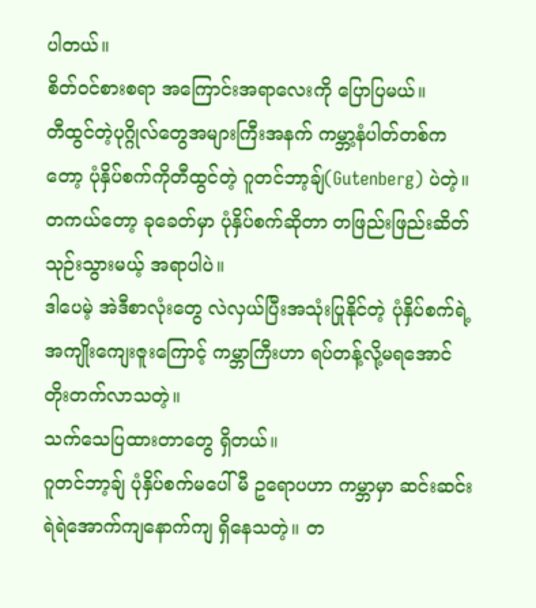ပါတယ်။
စိတ်ဝင်စားစရာ အကြောင်းအရာလေးကို ပြောပြမယ်။
တီထွင်တဲ့ပုဂ္ဂိုလ်တွေအများကြီးအနက် ကမ္ဘာ့နံပါတ်တစ်ကတော့ ပုံနှိပ်စက်ကိုတီထွင်တဲ့ ဂူတင်ဘာ့ချ်(Gutenberg) ပဲတဲ့။ တကယ်တော့ ခုခေတ်မှာ ပုံနှိပ်စက်ဆိုတာ တဖြည်းဖြည်းဆိတ်သုဉ်းသွားမယ့် အရာပါပဲ။
ဒါပေမဲ့ အဲဒီစာလုံးတွေ လဲလှယ်ပြီးအသုံးပြုနိုင်တဲ့ ပုံနှိပ်စက်ရဲ့အကျိုးကျေးဇူးကြောင့် ကမ္ဘာကြီးဟာ ရပ်တန့်လို့မရအောင် တိုးတက်လာသတဲ့။
သက်သေပြထားတာတွေ ရှိတယ်။
ဂူတင်ဘာ့ချ် ပုံနှိပ်စက်မပေါ်မီ ဥရောပဟာ ကမ္ဘာမှာ ဆင်းဆင်းရဲရဲအောက်ကျနောက်ကျ ရှိနေသတဲ့။ တ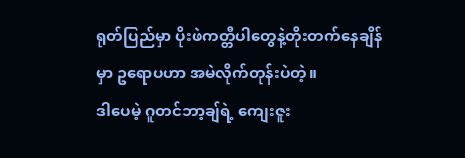ရုတ်ပြည်မှာ ပိုးဖဲကတ္တီပါတွေနဲ့တိုးတက်နေချိန်မှာ ဥရောပဟာ အမဲလိုက်တုန်းပဲတဲ့။
ဒါပေမဲ့ ဂူတင်ဘာ့ချ်ရဲ့ ကျေးဇူး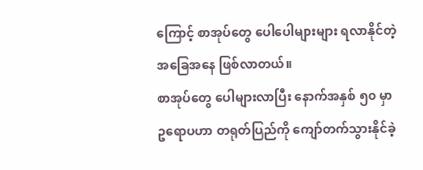ကြောင့် စာအုပ်တွေ ပေါပေါများများ ရလာနိုင်တဲ့ အခြေအနေ ဖြစ်လာတယ်။
စာအုပ်တွေ ပေါများလာပြီး နောက်အနှစ် ၅၀ မှာ ဥရောပဟာ တရုတ်ပြည်ကို ကျော်တက်သွားနိုင်ခဲ့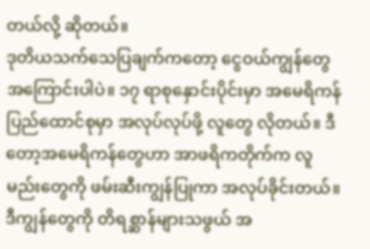တယ်လို့ ဆိုတယ်။
ဒုတိယသက်သေပြချက်ကတော့ ငွေဝယ်ကျွန်တွေ အကြောင်းပါပဲ။ ၁၇ ရာစုနှောင်းပိုင်းမှာ အမေရိကန်ပြည်ထောင်စုမှာ အလုပ်လုပ်ဖို့ လူတွေ လိုတယ်။ ဒီတော့အမေရိကန်တွေဟာ အာဖရိကတိုက်က လူမည်းတွေကို ဖမ်းဆီးကျွန်ပြုကာ အလုပ်ခိုင်းတယ်။ ဒီကျွန်တွေကို တိရစ္ဆာန်များသဖွယ် အ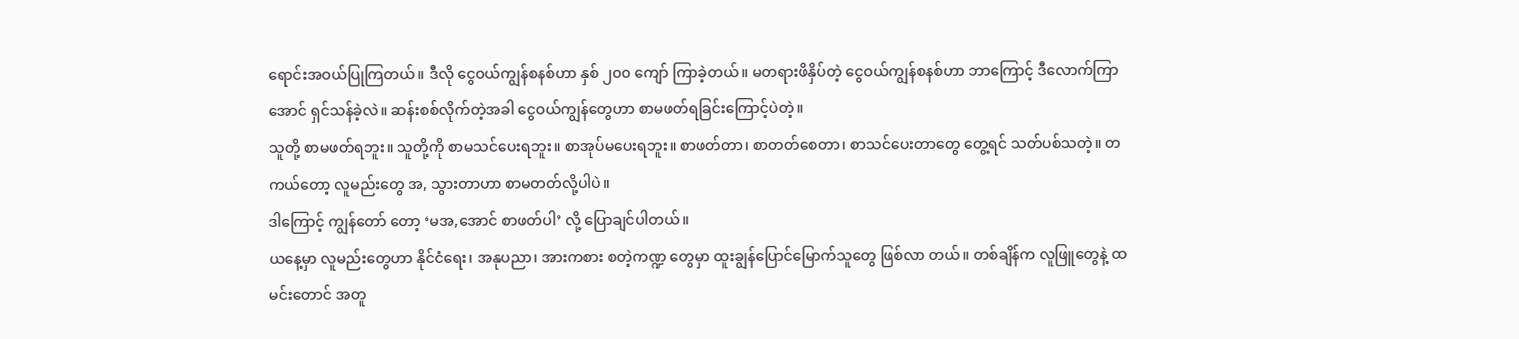ရောင်းအဝယ်ပြုကြတယ်။ ဒီလို ငွေဝယ်ကျွန်စနစ်ဟာ နှစ် ၂၀၀ ကျော် ကြာခဲ့တယ်။ မတရားဖိနှိပ်တဲ့ ငွေဝယ်ကျွန်စနစ်ဟာ ဘာကြောင့် ဒီလောက်ကြာအောင် ရှင်သန်ခဲ့လဲ။ ဆန်းစစ်လိုက်တဲ့အခါ ငွေဝယ်ကျွန်တွေဟာ စာမဖတ်ရခြင်းကြောင့်ပဲတဲ့။
သူတို့ စာမဖတ်ရဘူး။ သူတို့ကို စာမသင်ပေးရဘူး။ စာအုပ်မပေးရဘူး။ စာဖတ်တာ၊ စာတတ်စေတာ၊ စာသင်ပေးတာ‌တွေ တွေ့ရင် သတ်ပစ်သတဲ့။ တကယ်တော့ လူမည်းတွေ အ, သွားတာဟာ စာမတတ်လို့ပါပဲ။
ဒါကြောင့် ကျွန်တော် တော့ ‘မအ,အောင် စာဖတ်ပါ’ လို့ ပြောချင်ပါတယ်။
ယနေ့မှာ လူမည်းတွေဟာ နိုင်ငံရေး၊ အနုပညာ၊ အားကစား စတဲ့ကဏ္ဍ တွေမှာ ထူးချွန်ပြောင်မြောက်သူတွေ ဖြစ်လာ တယ်။ တစ်ချိန်က လူဖြူတွေနဲ့ ထမင်းတောင် အတူ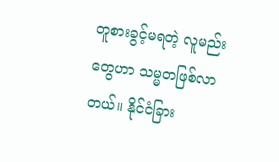တူစားခွင့်မရတဲ့ လူမည်းတွေဟာ သမ္မတဖြစ်လာတယ်။ နိုင်ငံခြား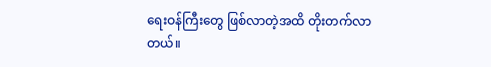ရေးဝန်ကြီးတွေ ဖြစ်လာတဲ့အထိ တိုးတက်လာတယ်။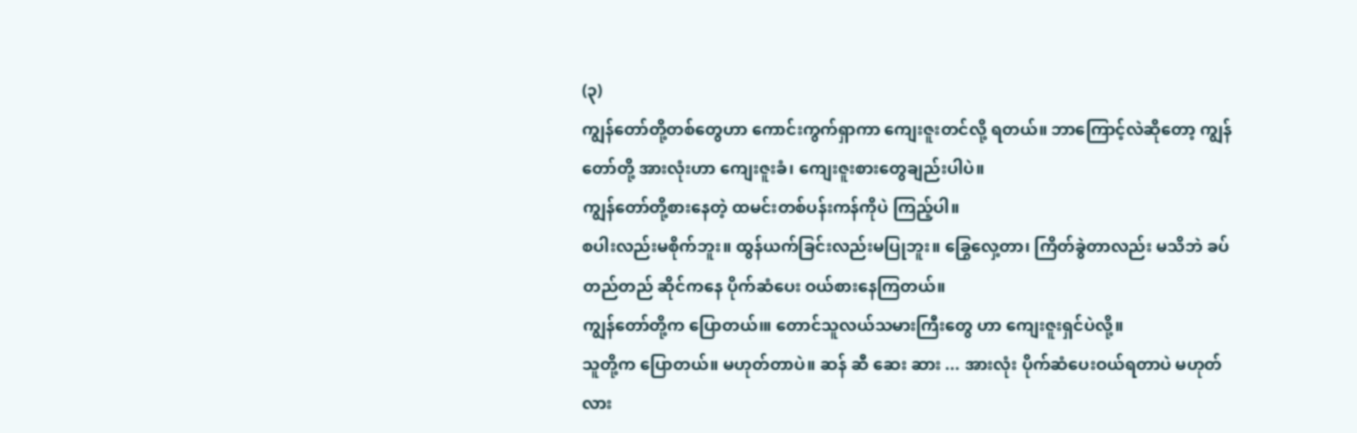(၃)
ကျွန်တော်တို့တစ်တွေဟာ ကောင်းကွက်ရှာကာ ကျေးဇူးတင်လို့ ရတယ်။ ဘာကြောင့်လဲဆိုတော့ ကျွန်တော်တို့ အားလုံးဟာ ကျေးဇူးခံ၊ ကျေးဇူးစားတွေချည်းပါပဲ။
ကျွန်တော်တို့စားနေတဲ့ ထမင်းတစ်ပန်းကန်ကိုပဲ ကြည့်ပါ။
စပါးလည်းမစိုက်ဘူး။ ထွန်ယက်ခြင်းလည်းမပြုဘူး။ ခြွေလှေ့တာ၊ ကြိတ်ခွဲတာလည်း မသိဘဲ ခပ်တည်တည် ဆိုင်ကနေ ပိုက်ဆံပေး ဝယ်စားနေကြတယ်။
ကျွန်တော်တို့က ပြောတယ်၊။ တောင်သူလယ်သမားကြီးတွေ ဟာ ကျေးဇူးရှင်ပဲလို့။
သူတို့က ပြောတယ်။ မဟုတ်တာပဲ။ ဆန် ဆီ ဆေး ဆား ... အားလုံး ပိုက်ဆံပေးဝယ်ရတာပဲ မဟုတ်လား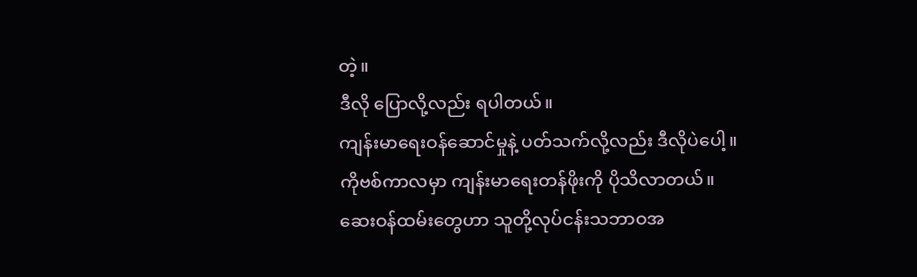တဲ့။
ဒီလို ပြောလို့လည်း ရပါတယ်။
ကျန်းမာရေးဝန်ဆောင်မှုနဲ့ ပတ်သက်လို့လည်း ဒီလိုပဲပေါ့။
ကိုဗစ်ကာလမှာ ကျန်းမာရေးတန်ဖိုးကို ပိုသိလာတယ်။
ဆေးဝန်ထမ်းတွေဟာ သူတို့လုပ်ငန်းသဘာဝအ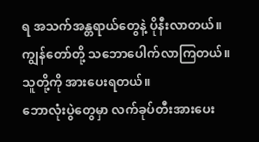ရ အသက်အန္တရာယ်တွေနဲ့ ပိုနီးလာတယ်။
ကျွန်တော်တို့ သဘောပေါက်လာကြတယ်။ သူတို့ကို အားပေးရတယ်။
ဘောလုံးပွဲတွေမှာ လက်ခုပ်တီးအားပေး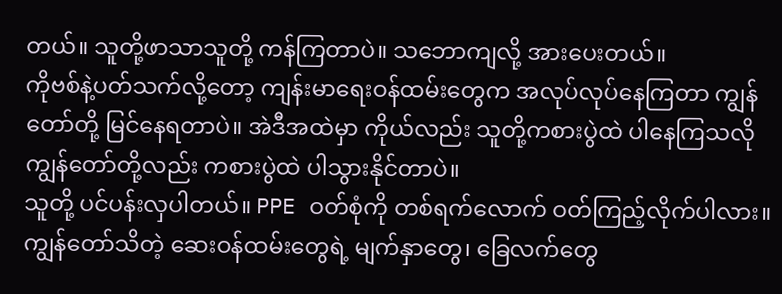တယ်။ သူတို့ဖာသာသူတို့ ကန်ကြတာပဲ။ သဘောကျလို့ အားပေးတယ်။
ကိုဗစ်နဲ့ပတ်သက်လို့တော့ ကျန်းမာရေးဝန်ထမ်းတွေက အလုပ်လုပ်နေကြတာ ကျွန်တော်တို့ မြင်နေရတာပဲ။ အဲဒီအထဲမှာ ကိုယ်လည်း သူတို့ကစားပွဲထဲ ပါနေကြသလို ကျွန်တော်တို့လည်း ကစားပွဲထဲ ပါသွားနိုင်တာပဲ။
သူတို့ ပင်ပန်းလှပါတယ်။ PPE ဝတ်စုံကို တစ်ရက်လောက် ဝတ်ကြည့်လိုက်ပါလား။
ကျွန်တော်သိတဲ့ ဆေးဝန်ထမ်းတွေရဲ့ မျက်နှာတွေ၊ ခြေလက်တွေ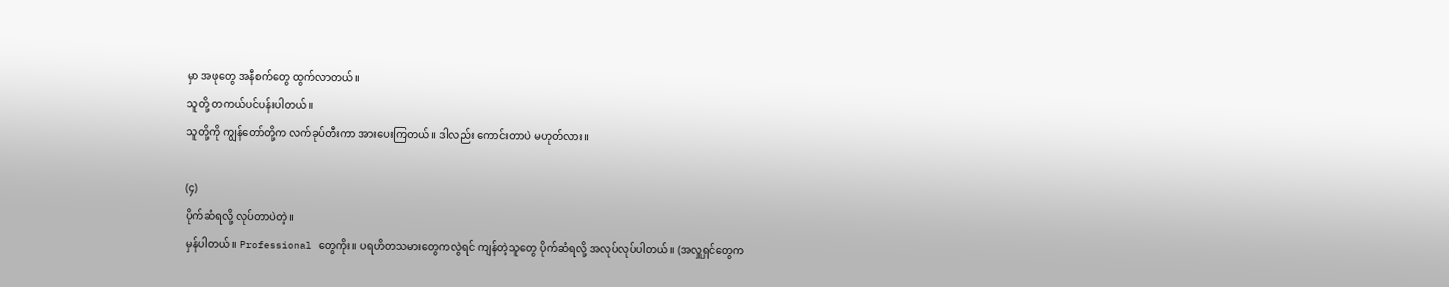မှာ အဖုတွေ အနီစက်တွေ ထွက်လာတယ်။
သူတို့ တကယ်ပင်ပန်းပါတယ်။
သူတို့ကို ကျွန်တော်တို့က လက်ခုပ်တီးကာ အားပေးကြတယ်။ ဒါလည်း ကောင်းတာပဲ မဟုတ်လား။

(၄)
ပိုက်ဆံရလို့ လုပ်တာပဲတဲ့။
မှန်ပါတယ်။ Professional တွေကိုး။ ပရဟိတသမားတွေကလွဲရင် ကျန်တဲ့သူတွေ ပိုက်ဆံရလို့ အလုပ်လုပ်ပါတယ်။ (အလှူရှင်တွေက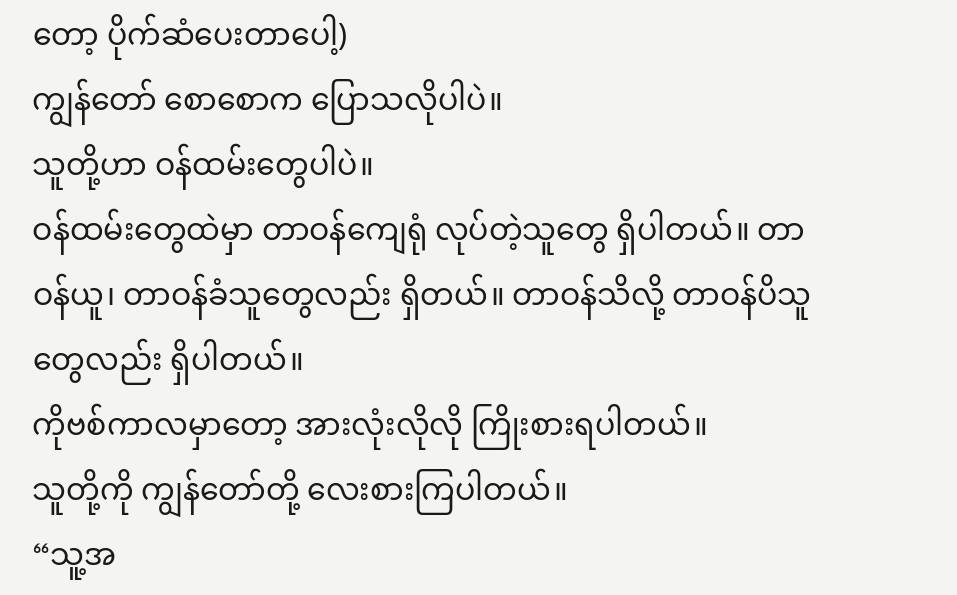တော့ ပိုက်ဆံပေးတာပေါ့)
ကျွန်တော် စောစောက ပြောသလိုပါပဲ။
သူတို့ဟာ ဝန်ထမ်းတွေပါပဲ။
ဝန်ထမ်းတွေထဲမှာ တာဝန်ကျေရုံ လုပ်တဲ့သူတွေ ရှိပါတယ်။ တာဝန်ယူ၊ တာဝန်ခံသူတွေလည်း ရှိတယ်။ တာဝန်သိလို့ တာဝန်ပိသူတွေလည်း ရှိပါတယ်။
ကိုဗစ်ကာလမှာတော့ အားလုံးလိုလို ကြိုးစားရပါတယ်။
သူတို့ကို ကျွန်တော်တို့ လေးစားကြပါတယ်။
“သူ့အ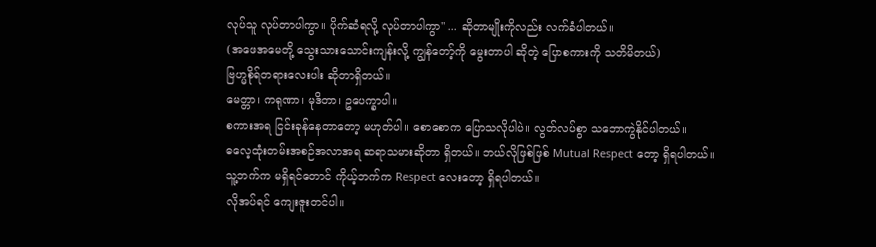လုပ်သူ လုပ်တာပါကွာ။ ပိုက်ဆံရလို့ လုပ်တာပါကွာ" ... ဆိုတာမျိုးကိုလည်း လက်ခံပါတယ်။
(အဖေအမေတို့ သွေးသားသောင်းကျန်းလို့ ကျွန်တော့်ကို မွေးတာပါ ဆိုတဲ့ ပြောစကားကို သတိမိတယ်)
ဗြဟ္မစိုရ်တရားလေးပါး ဆိုတာရှိတယ်။
မေတ္တာ၊ ကရုဏာ၊ မုဒိတာ၊ ဥပေက္ခာပါ။
စကားအရ ငြင်းခုန်နေတာတော့ မဟုတ်ပါ။ စောစောက ပြောသလိုပါပဲ။ လွတ်လပ်စွာ သဘောကွဲနိုင်ပါတယ်။
ဓလေ့ထုံးတမ်းအစဉ်အလာအရ ဆရာသမားဆိုတာ ရှိတယ်။ ဘယ်လိုဖြစ်ဖြစ် Mutual Respect တော့ ရှိရပါတယ်။
သူ့ဘက်က မရှိရင်တောင် ကိုယ့်ဘက်က Respect လေးတော့ ရှိရပါတယ်။
လိုအပ်ရင် ကျေးဇူးတင်ပါ။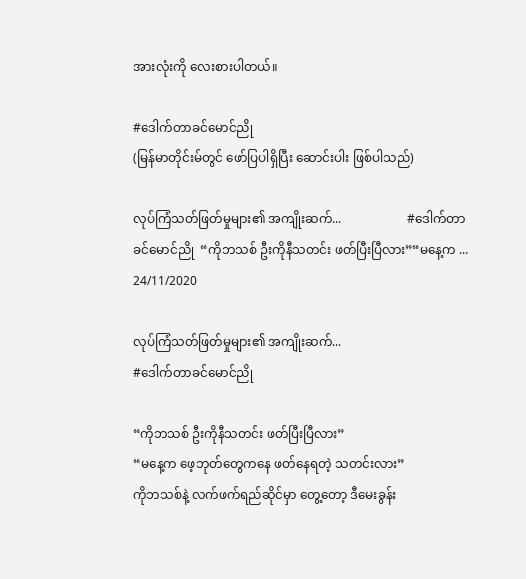အားလုံးကို လေးစားပါတယ်။

#ဒေါက်တာခင်မောင်ညို
(မြန်မာတိုင်းမ်တွင် ဖော်ပြပါရှိပြီး ဆောင်းပါး ဖြစ်ပါသည်)

လုပ်ကြံသတ်ဖြတ်မှုများ၏ အကျိုးဆက်...                     #ဒေါက်တာခင်မောင်ညို  “ကိုဘသစ် ဦးကိုနီသတင်း ဖတ်ပြီးပြီလား”“မနေ့က ...
24/11/2020

လုပ်ကြံသတ်ဖြတ်မှုများ၏ အကျိုးဆက်...
#ဒေါက်တာခင်မောင်ညို

“ကိုဘသစ် ဦးကိုနီသတင်း ဖတ်ပြီးပြီလား”
“မနေ့က ဖေ့ဘုတ်တွေကနေ ဖတ်နေရတဲ့ သတင်းလား”
ကိုဘသစ်နဲ့ လက်ဖက်ရည်ဆိုင်မှာ တွေ့တော့ ဒီမေးခွန်း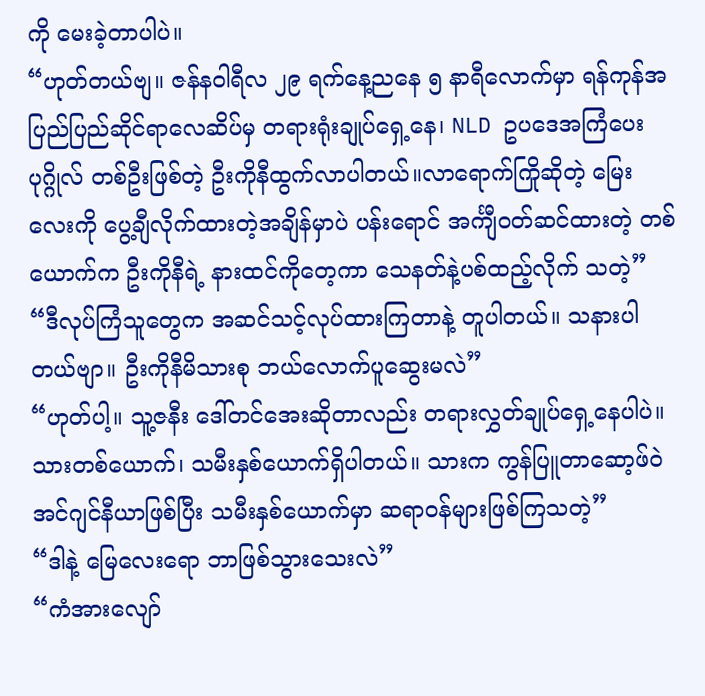ကို မေးခဲ့တာပါပဲ။
“ဟုတ်တယ်ဗျ။ ဇန်နဝါရီလ ၂၉ ရက်နေ့ညနေ ၅ နာရီလောက်မှာ ရန်ကုန်အပြည်ပြည်ဆိုင်ရာလေဆိပ်မှ တရားရုံးချုပ်ရှေ့နေ၊ NLD ဥပဒေအကြံပေးပုဂ္ဂိုလ် တစ်ဦးဖြစ်တဲ့ ဦးကိုနီထွက်လာပါတယ်။လာရောက်ကြိုဆိုတဲ့ မြေးလေးကို ပွေ့ချီလိုက်ထားတဲ့အချိန်မှာပဲ ပန်းရောင် အင်္ကျီဝတ်ဆင်ထားတဲ့ တစ်ယောက်က ဦးကိုနီရဲ့ နားထင်ကိုတေ့ကာ သေနတ်နဲ့ပစ်ထည့်လိုက် သတဲ့”
“ဒီလုပ်ကြံသူတွေက အဆင်သင့်လုပ်ထားကြတာနဲ့ တူပါတယ်။ သနားပါတယ်ဗျာ။ ဦးကိုနီမိသားစု ဘယ်လောက်ပူဆွေးမလဲ”
“ဟုတ်ပါ့။ သူ့ဇနီး ဒေါ်တင်အေးဆိုတာလည်း တရားလွှတ်ချုပ်ရှေ့နေပါပဲ။ သားတစ်ယောက်၊ သမီးနှစ်ယောက်ရှိပါတယ်။ သားက ကွန်ပြူတာဆော့ဖ်ဝဲအင်ဂျင်နီယာဖြစ်ပြီး သမီးနှစ်ယောက်မှာ ဆရာဝန်များဖြစ်ကြသတဲ့”
“ဒါနဲ့ မြေလေးရော ဘာဖြစ်သွားသေးလဲ”
“ကံအားလျော်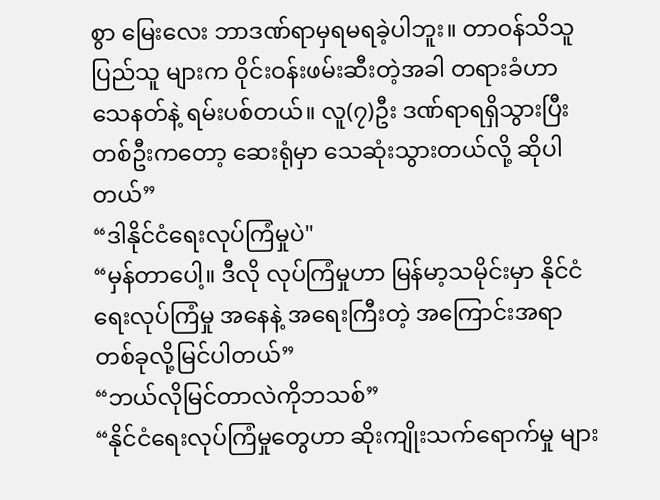စွာ မြေးလေး ဘာဒဏ်ရာမှရမရခဲ့ပါဘူး။ တာဝန်သိသူ ပြည်သူ များက ဝိုင်းဝန်းဖမ်းဆီးတဲ့အခါ တရားခံဟာ သေနတ်နဲ့ ရမ်းပစ်တယ်။ လူ(၇)ဦး ဒဏ်ရာရရှိသွားပြီး တစ်ဦးကတော့ ဆေးရုံမှာ သေဆုံးသွားတယ်လို့ ဆိုပါတယ်”
“ဒါနိုင်ငံရေးလုပ်ကြံမှုပဲ"
“မှန်တာပေါ့။ ဒီလို လုပ်ကြံမှုဟာ မြန်မာ့သမိုင်းမှာ နိုင်ငံရေးလုပ်ကြံမှု အနေနဲ့ အရေးကြီးတဲ့ အကြောင်းအရာတစ်ခုလို့မြင်ပါတယ်”
“ဘယ်လိုမြင်တာလဲကိုဘသစ်”
“နိုင်ငံရေးလုပ်ကြံမှုတွေဟာ ဆိုးကျိုးသက်ရောက်မှု များ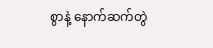စွာနဲ့ နောက်ဆက်တွဲ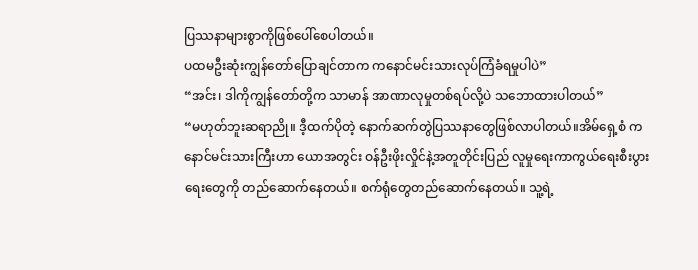ပြဿနာများစွာကိုဖြစ်ပေါ်စေပါတယ်။
ပထမဦးဆုံးကျွန်တော်ပြောချင်တာက ကနောင်မင်းသားလုပ်ကြံခံရမှုပါပဲ”
“အင်း၊ ဒါကိုကျွန်တော်တို့က သာမာန် အာဏာလုမှုတစ်ရပ်လို့ပဲ သဘောထားပါတယ်”
“မဟုတ်ဘူးဆရာညို။ ဒီ့ထက်ပိုတဲ့ နောက်ဆက်တွဲပြဿနာတွေဖြစ်လာပါတယ်။အိမ်ရှေ့စံ ကနောင်မင်းသားကြီးဟာ ယောအတွင်း ဝန်ဦးဖိုးလှိုင်နဲ့အတူတိုင်းပြည် လူမှုရေးကာကွယ်ရေးစီးပွားရေးတွေကို တည်ဆောက်နေတယ်။ စက်ရုံတွေတည်ဆောက်နေတယ်။ သူ့ရဲ့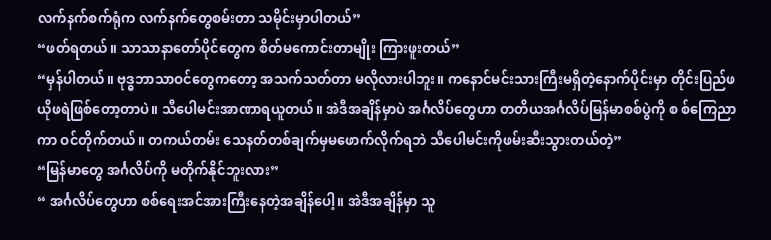လက်နက်စက်ရုံက လက်နက်တွေစမ်းတာ သမိုင်းမှာပါတယ်”
“ဖတ်ရတယ်။ သာသာနာတော်ပိုင်တွေက စိတ်မကောင်းတာမျိုး ကြားဖူးတယ်”
“မှန်ပါတယ်။ ဗုဒ္ဓဘာသာဝင်တွေကတော့ အသက်သတ်တာ မလိုလားပါဘူး။ ကနောင်မင်းသားကြီးမရှိတဲ့နောက်ပိုင်းမှာ တိုင်းပြည်ဖယိုဖရဲဖြစ်တော့တာပဲ။ သီပေါမင်းအာဏာရယူတယ်။ အဲဒီအချိန်မှာပဲ အင်္ဂလိပ်တွေဟာ တတိယအင်္ဂလိပ်မြန်မာစစ်ပွဲကို စ စ်ကြေညာကာ ဝင်တိုက်တယ်။ တကယ်တမ်း သေနတ်တစ်ချက်မှမဖောက်လိုက်ရဘဲ သီပေါမင်းကိုဖမ်းဆီးသွားတယ်တဲ့”
“မြန်မာတွေ အင်္ဂလိပ်ကို မတိုက်နိုင်ဘူးလား”
“ အင်္ဂလိပ်တွေဟာ စစ်ရေးအင်အားကြီးနေတဲ့အချိန်ပေါ့။ အဲဒီအချိန်မှာ သူ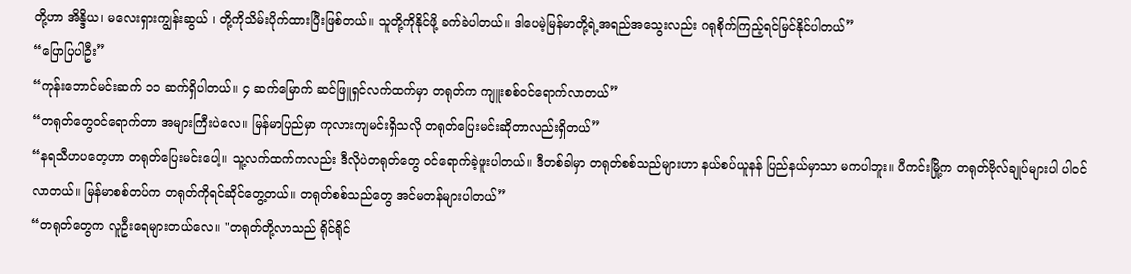တို့ဟာ အိန္ဒိယ၊ မလေးရှားကျွန်းဆွယ် ၊ တို့ကိုသိမ်းပိုက်ထားပြီးဖြစ်တယ်။ သူတို့ကိုနိုင်ဖို့ ခက်ခဲပါတယ်။ ဒါပေမဲ့မြန်မာတို့ရဲ့အရည်အသွေးလည်း ဂရုစိုက်ကြည့်ရင်မြင်နိုင်ပါတယ်”
“ပြောပြပါဦး”
“ကုန်းဘောင်မင်းဆက် ၁၁ ဆက်ရှိပါတယ်။ ၄ ဆက်မြောက် ဆင်ဖြူရှင်လက်ထက်မှာ တရုတ်က ကျူးစစ်ဝင်ရောက်လာတယ်”
“တရုတ်တွေဝင်ရောက်တာ အများကြီးပဲလေ။ မြန်မာပြည်မှာ ကုလားကျမင်းရှိသလို တရုတ်ပြေးမင်းဆိုတာလည်းရှိတယ်”
“နရသီဟပတေ့ဟာ တရုတ်ပြေးမင်းပေါ့။ သူ့လက်ထက်ကလည်း ဒီလိုပဲတရုတ်တွေ ဝင်ရောက်ခဲ့ဖူးပါတယ်။ ဒီတစ်ခါမှာ တရုတ်စစ်သည်များဟာ နယ်စပ်ယူနန် ပြည်နယ်မှာသာ မကပါဘူး။ ပီကင်းမြို့က တရုတ်ဗိုလ်ချုပ်များပါ ပါဝင်လာတယ်။ မြန်မာစစ်တပ်က တရုတ်ကိုရင်ဆိုင်တွေ့တယ်။ တရုတ်စစ်သည်တွေ အင်မတန်များပါတယ်”
“တရုတ်တွေက လူဦးရေများတယ်လေ။ "တရုတ်တို့လာသည် ရိုင်ရိုင်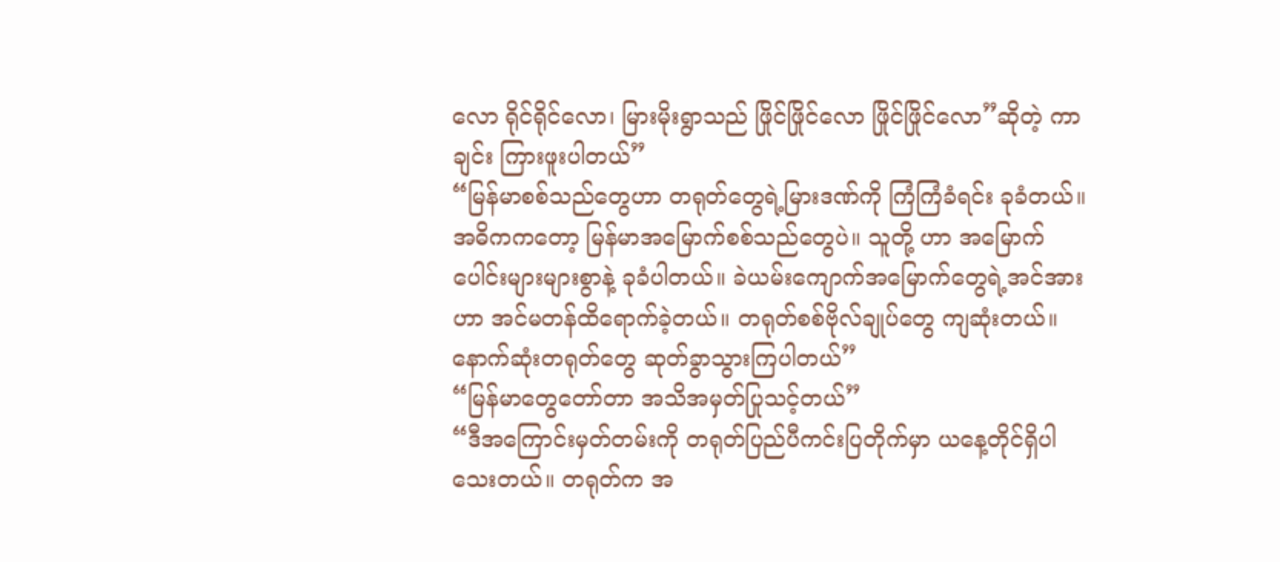လော ရိုင်ရိုင်လော၊ မြားမိုးရွာသည် ဖြိုင်ဖြိုင်လော ဖြိုင်ဖြိုင်လော”ဆိုတဲ့ ကာချင်း ကြားဖူးပါတယ်”
“မြန်မာစစ်သည်တွေဟာ တရုတ်တွေရဲ့မြားဒဏ်ကို ကြံကြံခံရင်း ခုခံတယ်။ အဓိကကတော့ မြန်မာအမြောက်စစ်သည်တွေပဲ။ သူတို့ ဟာ အမြောက်ပေါင်းများများစွာနဲ့ ခုခံပါတယ်။ ခဲယမ်းကျောက်အမြောက်တွေရဲ့အင်အားဟာ အင်မတန်ထိရောက်ခဲ့တယ်။ တရုတ်စစ်ဗိုလ်ချုပ်တွေ ကျဆုံးတယ်။နောက်ဆုံးတရုတ်တွေ ဆုတ်ခွာသွားကြပါတယ်”
“မြန်မာတွေတော်တာ အသိအမှတ်ပြုသင့်တယ်”
“ဒီအကြောင်းမှတ်တမ်းကို တရုတ်ပြည်ပီကင်းပြတိုက်မှာ ယနေ့တိုင်ရှိပါသေးတယ်။ တရုတ်က အ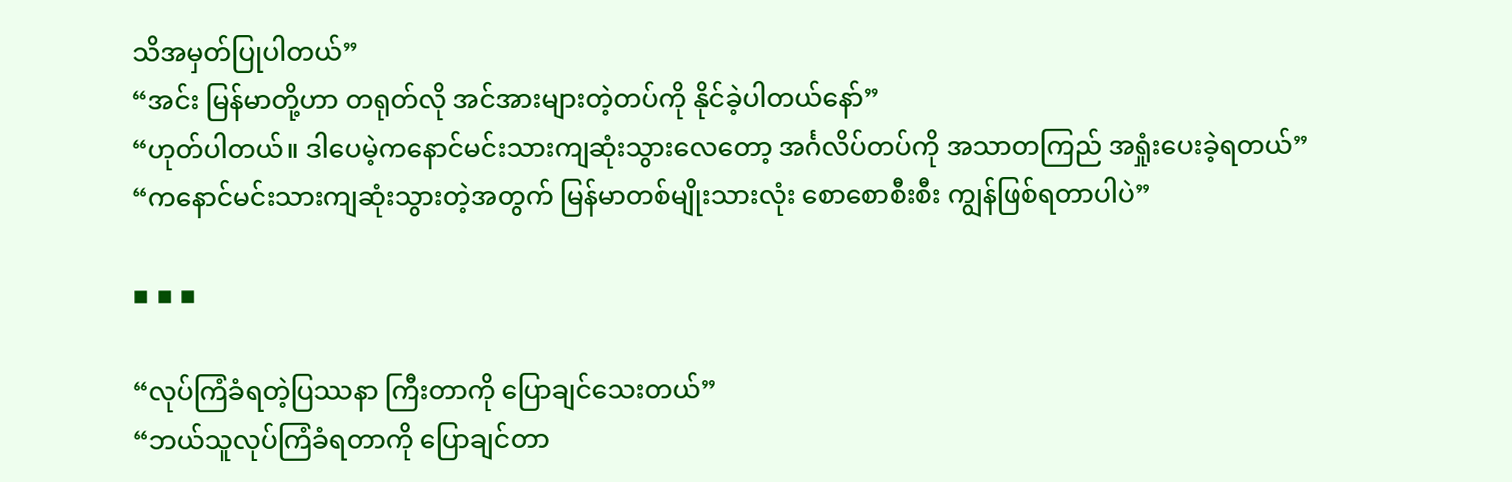သိအမှတ်ပြုပါတယ်”
“အင်း မြန်မာတို့ဟာ တရုတ်လို အင်အားများတဲ့တပ်ကို နိုင်ခဲ့ပါတယ်နော်”
“ဟုတ်ပါတယ်။ ဒါပေမဲ့ကနောင်မင်းသားကျဆုံးသွားလေတော့ အင်္ဂလိပ်တပ်ကို အသာတကြည် အရှုံးပေးခဲ့ရတယ်”
“ကနောင်မင်းသားကျဆုံးသွားတဲ့အတွက် မြန်မာတစ်မျိုးသားလုံး စောစောစီးစီး ကျွန်ဖြစ်ရတာပါပဲ”

▪ ▪ ▪

“လုပ်ကြံခံရတဲ့ပြဿနာ ကြီးတာကို ပြောချင်သေးတယ်”
“ဘယ်သူလုပ်ကြံခံရတာကို ပြောချင်တာ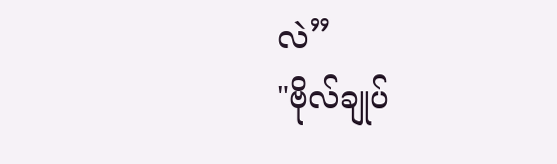လဲ”
"ဗိုလ်ချုပ်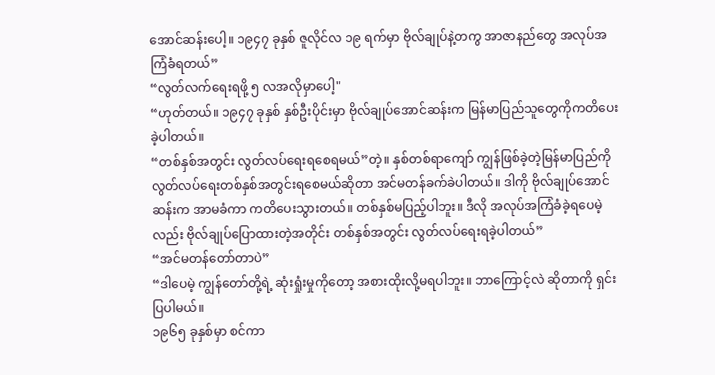အောင်ဆန်းပေါ့။ ၁၉၄၇ ခုနှစ် ဇူလိုင်လ ၁၉ ရက်မှာ ဗိုလ်ချုပ်နဲ့တကွ အာဇာနည်တွေ အလုပ်အကြံခံရတယ်”
“လွတ်လက်ရေးရဖို့ ၅ လအလိုမှာပေါ့"
“ဟုတ်တယ်။ ၁၉၄၇ ခုနှစ် နှစ်ဦးပိုင်းမှာ ဗိုလ်ချုပ်အောင်ဆန်းက မြန်မာပြည်သူတွေကိုကတိပေးခဲ့ပါတယ်။
“တစ်နှစ်အတွင်း လွတ်လပ်ရေးရစေရမယ်”တဲ့။ နှစ်တစ်ရာကျော် ကျွန်ဖြစ်ခဲ့တဲ့မြန်မာပြည်ကို လွတ်လပ်ရေးတစ်နှစ်အတွင်းရစေမယ်ဆိုတာ အင်မတန်ခက်ခဲပါတယ်။ ဒါကို ဗိုလ်ချုပ်အောင်ဆန်းက အာမခံကာ ကတိပေးသွားတယ်။ တစ်နှစ်မပြည့်ပါဘူး။ ဒီလို အလုပ်အကြံခံခဲ့ရပေမဲ့လည်း ဗိုလ်ချုပ်ပြောထားတဲ့အတိုင်း တစ်နှစ်အတွင်း လွတ်လပ်ရေးရခဲ့ပါတယ်”
“အင်မတန်တော်တာပဲ”
“ဒါပေမဲ့ ကျွန်တော်တို့ရဲ့ ဆုံးရှုံးမှုကိုတော့ အစားထိုးလို့မရပါဘူး။ ဘာကြောင့်လဲ ဆိုတာကို ရှင်းပြပါမယ်။
၁၉၆၅ ခုနှစ်မှာ စင်ကာ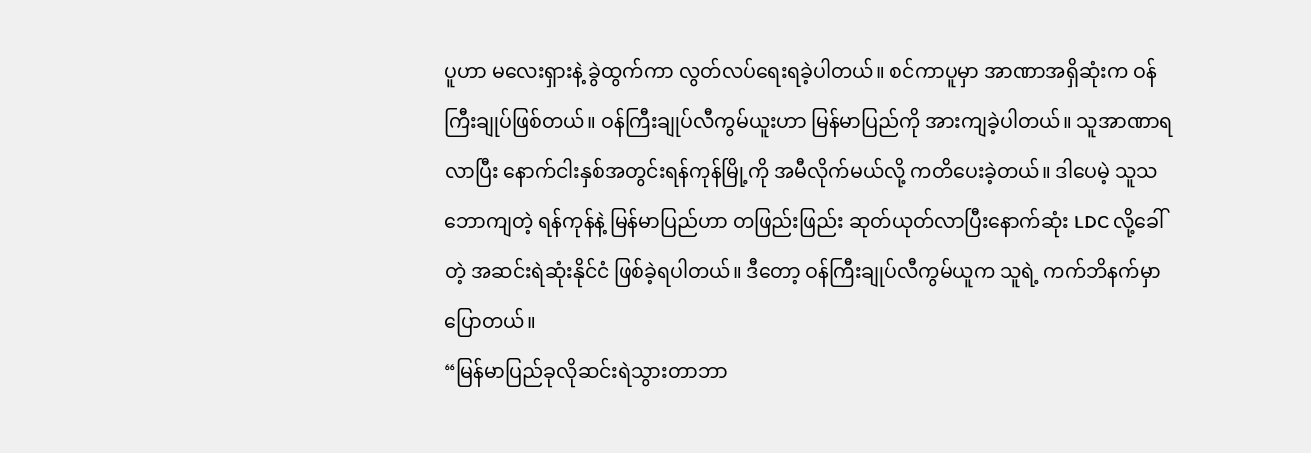ပူဟာ မလေးရှားနဲ့ ခွဲထွက်ကာ လွတ်လပ်ရေးရခဲ့ပါတယ်။ စင်ကာပူမှာ အာဏာအရှိဆုံးက ဝန်ကြီးချုပ်ဖြစ်တယ်။ ဝန်ကြီးချုပ်လီကွမ်ယူးဟာ မြန်မာပြည်ကို အားကျခဲ့ပါတယ်။ သူအာဏာရလာပြီး နောက်ငါးနှစ်အတွင်းရန်ကုန်မြို့ကို အမီလိုက်မယ်လို့ ကတိပေးခဲ့တယ်။ ဒါပေမဲ့ သူသဘောကျတဲ့ ရန်ကုန်နဲ့ မြန်မာပြည်ဟာ တဖြည်းဖြည်း ဆုတ်ယုတ်လာပြီးနောက်ဆုံး LDC လို့ခေါ်တဲ့ အဆင်းရဲဆုံးနိုင်ငံ ဖြစ်ခဲ့ရပါတယ်။ ဒီတော့ ဝန်ကြီးချုပ်လီကွမ်ယူက သူရဲ့ ကက်ဘိနက်မှာပြောတယ်။
“မြန်မာပြည်ခုလိုဆင်းရဲသွားတာဘာ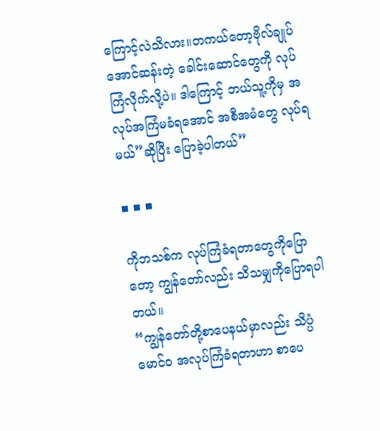ကြောင့်လဲသိလား။တကယ်တော့ဗိုလ်ချုပ်အောင်ဆန်းတဲ့ ခေါင်းဆောင်တွေကို လုပ်ကြံလိုက်လို့ပဲ။ ဒါကြောင့် ဘယ်သူ့ကိုမှ အလုပ်အကြံမခံရအောင် အစီအမံတွေ လုပ်ရမယ်”ဆိုပြီး ပြောခဲ့ပါတယ်”

▪ ▪ ▪

ကိုဘသစ်က လုပ်ကြံခံရတာတွေကိုပြောတော့ ကျွန်တော်လည်း သိသမျှကိုပြောရပါတယ်။
“ကျွန်တော်တို့စာပေနယ်မှာလည်း သိပ္ပံမောင်ဝ အလုပ်ကြံခံရတာဟာ စာပေ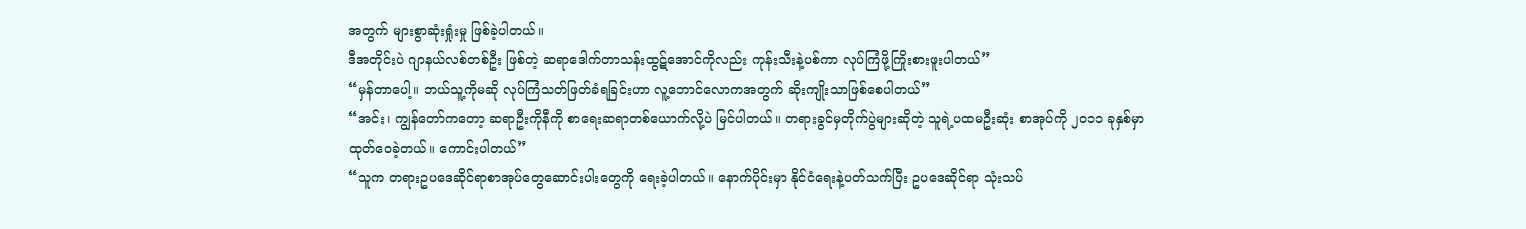အတွက် များစွာဆုံးရှုံးမှု ဖြစ်ခဲ့ပါတယ်။
ဒီအတိုင်းပဲ ဂျာနယ်လစ်တစ်ဦး ဖြစ်တဲ့ ဆရာဒေါက်တာသန်းထွဋ်အောင်ကိုလည်း ကုန်းသီးနဲ့ပစ်ကာ လုပ်ကြံဖို့ကြိုးစားဖူးပါတယ်”
“မှန်တာပေါ့။ ဘယ်သူ့ကိုမဆို လုပ်ကြံသတ်ဖြတ်ခံရခြင်းဟာ လူ့ဘောင်လောကအတွက် ဆိုးကျိုးသာဖြစ်စေပါတယ်”
“အင်း၊ ကျွန်တော်ကတော့ ဆရာဦးကိုနီကို စာရေးဆရာတစ်ယောက်လို့ပဲ မြင်ပါတယ်။ တရားခွင်မှတိုက်ပွဲများဆိုတဲ့ သူရဲ့ပထမဦးဆုံး စာအုပ်ကို ၂၀၁၁ ခုနှစ်မှာ ထုတ်ဝေခဲ့တယ်။ ကောင်းပါတယ်”
“သူက တရားဥပဒေဆိုင်ရာစာအုပ်တွေဆောင်းပါးတွေကို ရေးခဲ့ပါတယ်။ နောက်ပိုင်းမှာ နိုင်ငံရေးနဲ့ပတ်သက်ပြီး ဥပဒေဆိုင်ရာ သုံးသပ်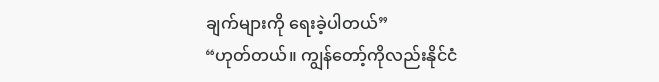ချက်များကို ရေးခဲ့ပါတယ်”
“ဟုတ်တယ်။ ကျွန်တော့်ကိုလည်းနိုင်ငံ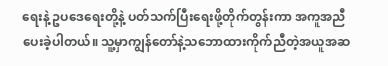ရေးနဲ့ ဥပဒေရေးတို့နဲ့ ပတ်သက်ပြီးရေးဖို့တိုက်တွန်းကာ အကူအညီပေးခဲ့ပါတယ်။ သူ့မှာကျွန်တော်နဲ့သဘောထားကိုက်ညီတဲ့အယူအဆ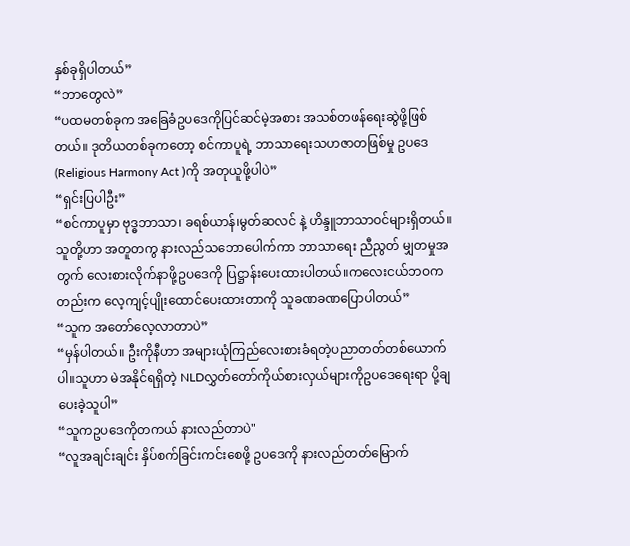နှစ်ခုရှိပါတယ်”
“ဘာတွေလဲ”
“ပထမတစ်ခုက အခြေခံဥပဒေကိုပြင်ဆင်မဲ့အစား အသစ်တဖန်ရေးဆွဲဖို့ဖြစ်တယ်။ ဒုတိယတစ်ခုကတော့ စင်ကာပူရဲ့ ဘာသာရေးသဟဇာတဖြစ်မှု ဥပဒေ (Religious Harmony Act )ကို အတုယူဖို့ပါပဲ”
“ရှင်းပြပါဦး”
“စင်ကာပူမှာ ဗုဒ္ဓဘာသာ၊ ခရစ်ယာန်၊မွတ်ဆလင် နဲ့ ဟိန္ဒူဘာသာဝင်များရှိတယ်။ သူတို့ဟာ အတူတကွ နားလည်သဘောပေါက်ကာ ဘာသာရေး ညီညွတ် မျှတမှုအတွက် လေးစားလိုက်နာဖို့ဥပဒေကို ပြဋ္ဌာန်းပေးထားပါတယ်။ကလေးငယ်ဘဝကတည်းက လေ့ကျင့်ပျိုးထောင်ပေးထားတာကို သူခဏခဏပြောပါတယ်”
“သူက အတော်လေ့လာတာပဲ”
“မှန်ပါတယ်။ ဦးကိုနီဟာ အများယုံကြည်လေးစားခံရတဲ့ပညာတတ်တစ်ယောက်ပါ။သူဟာ မဲအနိုင်ရရှိတဲ့ NLDလွှတ်တော်ကိုယ်စားလှယ်များကိုဥပဒေရေးရာ ပို့ချပေးခဲ့သူပါ”
“သူကဥပဒေကိုတကယ် နားလည်တာပဲ"
“လူအချင်းချင်း နှိပ်စက်ခြင်းကင်းစေဖို့ ဥပဒေကို နားလည်တတ်မြောက်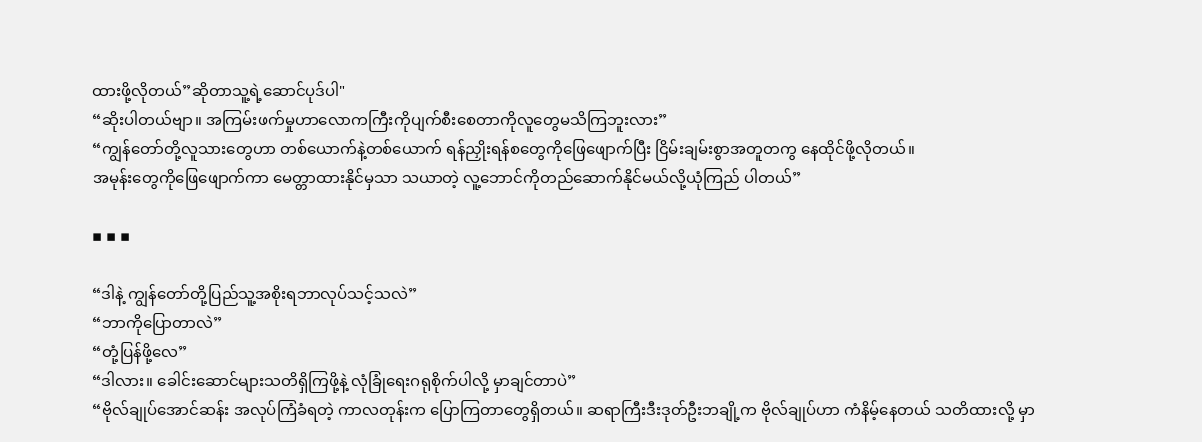ထားဖို့လိုတယ်”ဆိုတာသူ့ရဲ့ဆောင်ပုဒ်ပါ"
“ဆိုးပါတယ်ဗျာ။ အကြမ်းဖက်မှုဟာလောကကြီးကိုပျက်စီးစေတာကိုလူတွေမသိကြဘူးလား”
“ကျွန်တော်တို့လူသားတွေဟာ တစ်ယောက်နဲ့တစ်ယောက် ရန်ညှိုးရန်စတွေကိုဖြေဖျောက်ပြီး ငြိမ်းချမ်းစွာအတူတကွ နေထိုင်ဖို့လိုတယ်။
အမုန်းတွေကိုဖြေဖျောက်ကာ မေတ္တာထားနိုင်မှသာ သယာတဲ့ လူ့ဘောင်ကိုတည်ဆောက်နိုင်မယ်လို့ယုံကြည် ပါတယ်”

▪ ▪ ▪

“ဒါနဲ့ ကျွန်တော်တို့ပြည်သူ့အစိုးရဘာလုပ်သင့်သလဲ”
“ဘာကိုပြောတာလဲ”
“တုံ့ပြန်ဖို့လေ”
“ဒါလား။ ခေါင်းဆောင်များသတိရှိကြဖို့နဲ့ လုံခြုံရေးဂရုစိုက်ပါလို့ မှာချင်တာပဲ”
“ဗိုလ်ချုပ်အောင်ဆန်း အလုပ်ကြံခံရတဲ့ ကာလတုန်းက ပြောကြတာတွေရှိတယ်။ ဆရာကြီးဒီးဒုတ်ဦးဘချို့က ဗိုလ်ချုပ်ဟာ ကံနိမ့်နေတယ် သတိထားလို့ မှာ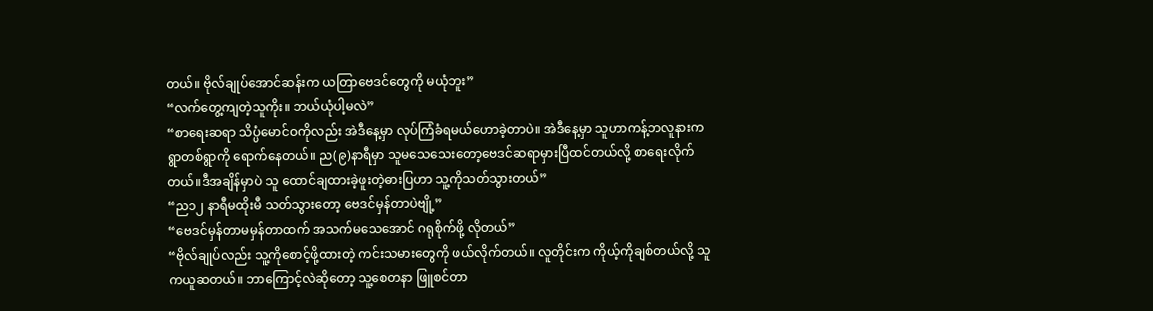တယ်။ ဗိုလ်ချုပ်အောင်ဆန်းက ယတြာဗေဒင်တွေကို မယုံဘူး”
“လက်တွေ့ကျတဲ့သူကိုး။ ဘယ်ယုံပါ့မလဲ”
“စာရေးဆရာ သိပ္ပံမောင်ဝကိုလည်း အဲဒီနေ့မှာ လုပ်ကြံခံရမယ်ဟောခဲ့တာပဲ။ အဲဒီနေ့မှာ သူဟာကန့်ဘလူနားက ရွာတစ်ရွာကို ရောက်နေတယ်။ ည(၉)နာရီမှာ သူမသေသေးတော့ဗေဒင်ဆရာမှားပြီထင်တယ်လို့ စာရေးလိုက်တယ်။ဒီအချိန်မှာပဲ သူ ထောင်ချထားခဲ့ဖူးတဲ့ဓားပြဟာ သူ့ကိုသတ်သွားတယ်”
“ည၁၂ နာရီမထိုးမီ သတ်သွားတော့ ဗေဒင်မှန်တာပဲဗျို့”
“ဗေဒင်မှန်တာမမှန်တာထက် အသက်မသေအောင် ဂရုစိုက်ဖို့ လိုတယ်”
“ဗိုလ်ချုပ်လည်း သူ့ကိုစောင့်ဖို့ထားတဲ့ ကင်းသမားတွေကို ဖယ်လိုက်တယ်။ လူတိုင်းက ကိုယ့်ကိုချစ်တယ်လို့ သူကယူဆတယ်။ ဘာကြောင့်လဲဆိုတော့ သူ့စေတနာ ဖြူစင်တာ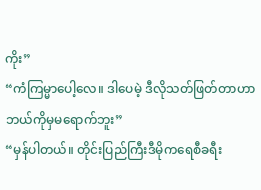ကိုး”
“ကံကြမ္မာပေါ့လေ။ ဒါပေမဲ့ ဒီလိုသတ်ဖြတ်တာဟာ ဘယ်ကိုမှမရောက်ဘူး”
“မှန်ပါတယ်။ တိုင်းပြည်ကြီးဒီမိုကရေစီခရီး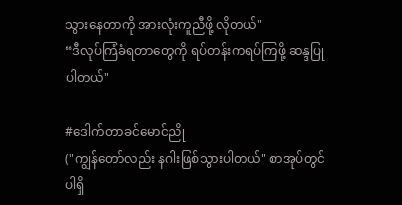သွားနေတာကို အားလုံးကူညီဖို့ လိုတယ်"
“ဒီလုပ်ကြံခံရတာတွေကို ရပ်တန်းကရပ်ကြဖို့ ဆန္ဒပြုပါတယ်"

#ဒေါက်တာခင်မောင်ညို
("ကျွန်တော်လည်း နဂါးဖြစ်သွားပါတယ်" စာအုပ်တွင် ပါရှိ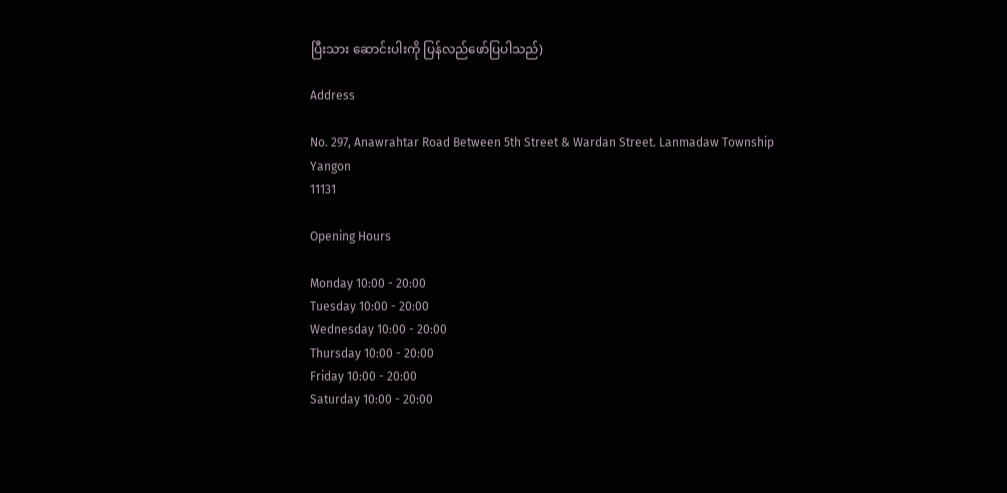ပြီးသား ဆောင်းပါးကို ပြန်လည်ဖော်ပြပါသည်)

Address

No. 297, Anawrahtar Road Between 5th Street & Wardan Street. Lanmadaw Township
Yangon
11131

Opening Hours

Monday 10:00 - 20:00
Tuesday 10:00 - 20:00
Wednesday 10:00 - 20:00
Thursday 10:00 - 20:00
Friday 10:00 - 20:00
Saturday 10:00 - 20:00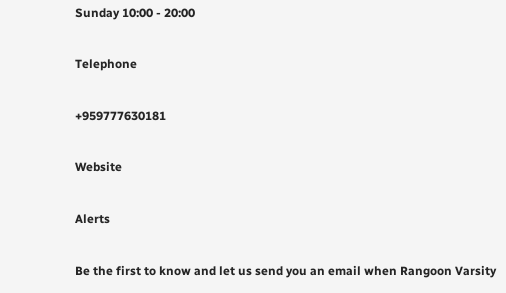Sunday 10:00 - 20:00

Telephone

+959777630181

Website

Alerts

Be the first to know and let us send you an email when Rangoon Varsity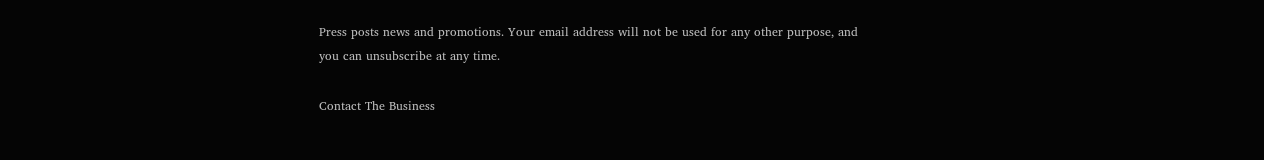Press posts news and promotions. Your email address will not be used for any other purpose, and you can unsubscribe at any time.

Contact The Business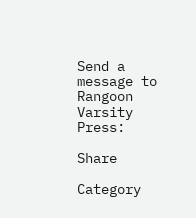Send a message to Rangoon Varsity Press:

Share

Category